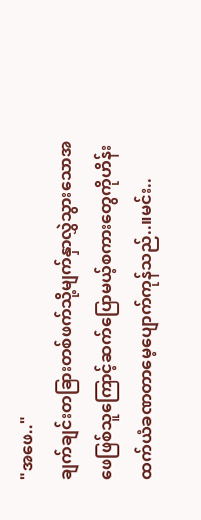"အဖေ.."
ချက်ချင်းတခြားတစ်ဖက်သို့မျက်နှာလွှဲသွားသောအဖေဖြစ်သူကြောင့်ဆက်ပြောမယ့်စကားတွေကိုဟိန်းထက်ယံခဏတာမေ့ပျောက်ကုန်သည်..။မင်း..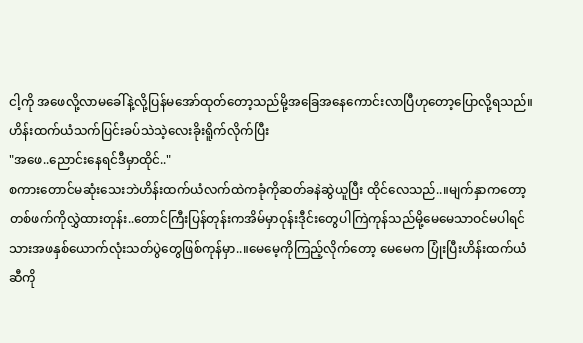ငါ့ကို အဖေလို့လာမခေါ်နဲ့လို့ပြန်မအော်ထုတ်တော့သည်မို့အခြေအနေကောင်းလာပြီဟုတော့ပြောလို့ရသည်။ဟိန်းထက်ယံသက်ပြင်းခပ်သဲသဲ့လေးခိုးရိူက်လိုက်ပြီး
"အဖေ..ညောင်းနေရင်ဒီမှာထိုင်.."
စကားတောင်မဆုံးသေးဘဲဟိန်းထက်ယံလက်ထဲကခုံကိုဆတ်ခနဲဆွဲယူပြီး ထိုင်လေသည်..။မျက်နှာကတော့တစ်ဖက်ကိုလွှဲထားတုန်း..တောင်ကြီးပြန်တုန်းကအိမ်မှာဝုန်းဒီုင်းတွေပါကြဲကုန်သည်မို့မေမေသာဝင်မပါရင် သားအဖနှစ်ယောက်လုံးသတ်ပွဲတွေဖြစ်ကုန်မှာ..။မေမေ့ကိုကြည့်လိုက်တော့ မေမေက ပြုံးပြီးဟိန်းထက်ယံဆီကို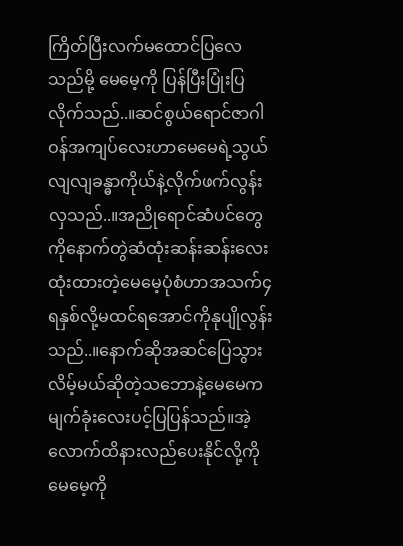ကြိတ်ပြီးလက်မထောင်ပြလေသည်မို့ မေမေ့ကို ပြန်ပြီးပြုံးပြလိုက်သည်..။ဆင်စွယ်ရောင်ဇာဂါဝန်အကျပ်လေးဟာမေမေရဲ့သွယ်လျလျခန္ဓာကိုယ်နဲ့လိုက်ဖက်လွန်းလှသည်..။အညိုရောင်ဆံပင်တွေကိုနောက်တွဲဆံထုံးဆန်းဆန်းလေးထုံးထားတဲ့မေမေ့ပုံစံဟာအသက်၄ရနှစ်လို့မထင်ရအောင်ကိုနုပျိုလွန်းသည်..။နောက်ဆိုအဆင်ပြေသွားလိမ့်မယ်ဆိုတဲ့သဘောနဲ့မေမေကမျက်ခုံးလေးပင့်ပြပြန်သည်။အဲ့လောက်ထိနားလည်ပေးနိုင်လို့ကိုမေမေ့ကို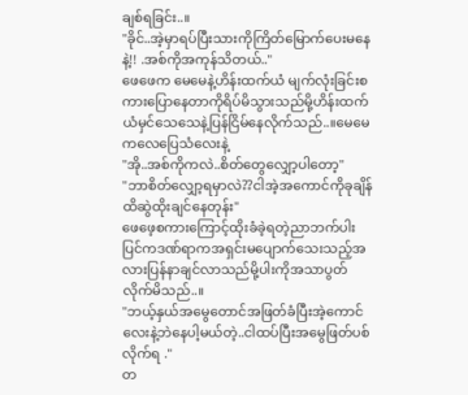ချစ်ရခြင်း..။
"ခိုင်..အဲ့မှာရပ်ပြီးသားကိုကြိတ်မြောက်ပေးမနေနဲ့!! .အစ်ကိုအကုန်သိတယ်.."
ဖေဖေက မေမေနဲ့ဟိန်းထက်ယံ မျက်လုံးခြင်းစကားပြောနေတာကိုရိပ်မိသွားသည်မို့ဟိန်းထက်ယံမှင်သေသေနဲ့ပြန်ငြိမ်နေလိုက်သည်..။မေမေကလေပြေသံလေးနဲ့
"အို..အစ်ကိုကလဲ..စိတ်တွေလျှော့ပါတော့"
"ဘာစိတ်လျှော့ရမှာလဲ??ငါအဲ့အကောင်ကိုခုချိန်ထိဆွဲထိုးချင်နေတုန်း"
ဖေဖေ့စကားကြောင့်ထိုးခံခဲ့ရတဲ့ညာဘက်ပါးပြင်ကဒဏ်ရာကအရှင်းမပျောက်သေးသည့်အလားပြန်နာချင်လာသည်မို့ပါးကိုအသာပွတ်လိုက်မိသည်..။
"ဘယ့်နှယ်အမွေတောင်အဖြတ်ခံပြီးအဲ့ကောင်လေးနဲ့ဘဲနေပါ့မယ်တဲ့..ငါထပ်ပြီးအမွေဖြတ်ပစ်လိုက်ရ ."
တ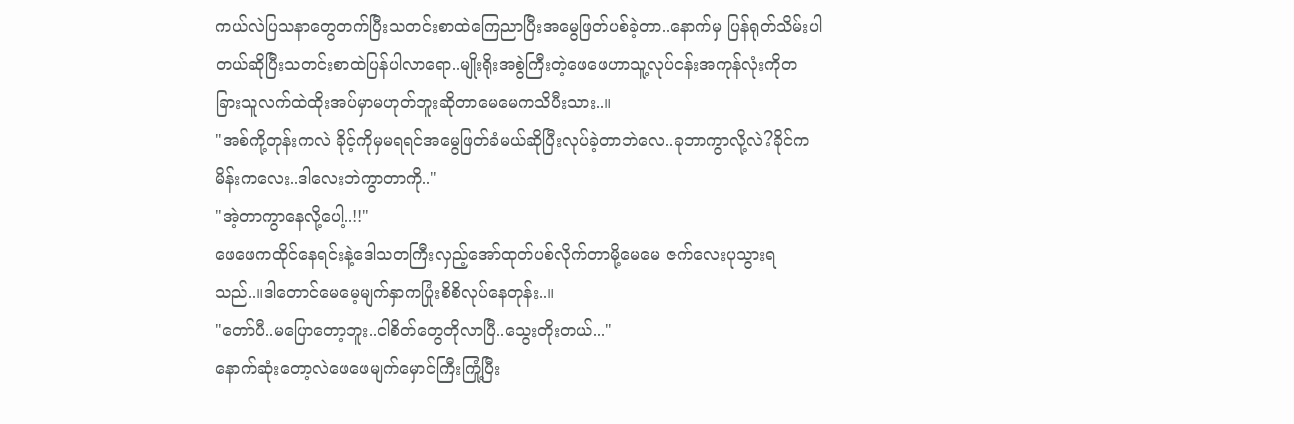ကယ်လဲပြသနာတွေတက်ပြီးသတင်းစာထဲကြေညာပြီးအမွေဖြတ်ပစ်ခဲ့တာ..နောက်မှ ပြန်ရုတ်သိမ်းပါတယ်ဆိုပြီးသတင်းစာထဲပြန်ပါလာရော..မျိုးရိုးအစွဲကြီးတဲ့ဖေဖေဟာသူ့လုပ်ငန်းအကုန်လုံးကိုတခြားသူလက်ထဲထိုးအပ်မှာမဟုတ်ဘူးဆိုတာမေမေကသိပီးသား..။
"အစ်ကို့တုန်းကလဲ ခိုင့်ကိုမှမရရင်အမွေဖြတ်ခံမယ်ဆိုပြီးလုပ်ခဲ့တာဘဲလေ..ခုဘာကွာလို့လဲ?ခိုင်ကမိန်းကလေး..ဒါလေးဘဲကွာတာကို.."
"အဲ့တာကွာနေလို့ပေါ့..!!"
ဖေဖေကထိုင်နေရင်းနဲ့ဒေါသတကြီးလှည့်အော်ထုတ်ပစ်လိုက်တာမို့မေမေ ဇက်လေးပုသွားရသည်..။ဒါတောင်မေမေ့မျက်နှာကပြုံးစိစိလုပ်နေတုန်း..။
"တော်ပီ..မပြောတော့ဘူး..ငါစိတ်တွေတိုလာပြီ..သွေးတိုးတယ်..."
နောက်ဆုံးတော့လဲဖေဖေမျက်မှောင်ကြီးကြုံ့ပြီး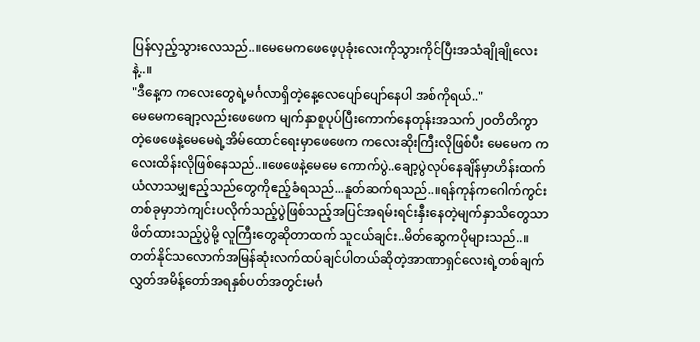ပြန်လှည့်သွားလေသည်..။မေမေကဖေဖေ့ပုခုံးလေးကိုသွားကိုင်ပြီးအသံချိုချိုလေးနဲ့..။
"ဒီနေ့က ကလေးတွေရဲ့မင်္ဂလာရှိတဲ့နေ့လေပျော်ပျော်နေပါ အစ်ကိုရယ်.."
မေမေကချော့လည်းဖေဖေက မျက်နှာစူပုပ်ပြီးကောက်နေတုန်းအသက်၂ဝတိတိကွာတဲ့ဖေဖေနဲ့မေမေရဲ့အိမ်ထောင်ရေးမှာဖေဖေက ကလေးဆိုးကြီးလိုဖြစ်ပီး မေမေက ကလေးထိန်းလိုဖြစ်နေသည်..။ဖေဖေနဲ့မေမေ ကောက်ပွဲ..ချော့ပွဲလုပ်နေချိန်မှာဟိန်းထက်ယံလာသမျှဧည့်သည်တွေကိုဧည့်ခံရသည်...နူတ်ဆက်ရသည်..။ရန်ကုန်ကဂေါက်ကွင်းတစ်ခုမှာဘဲကျင်းပလိုက်သည့်ပွဲဖြစ်သည့်အပြင်အရမ်းရင်းနှီးနေတဲ့မျက်နှာသိတွေသာဖိတ်ထားသည့်ပွဲမို့ လူကြီးတွေဆိုတာထက် သူငယ်ချင်း..မိတ်ဆွေကပိုများသည်..။တတ်နိုင်သလောက်အမြန်ဆုံးလက်ထပ်ချင်ပါတယ်ဆိုတဲ့အာဏာရှင်လေးရဲ့တစ်ချက်လွှတ်အမိန့်တော်အရနှစ်ပတ်အတွင်းမင်္ဂ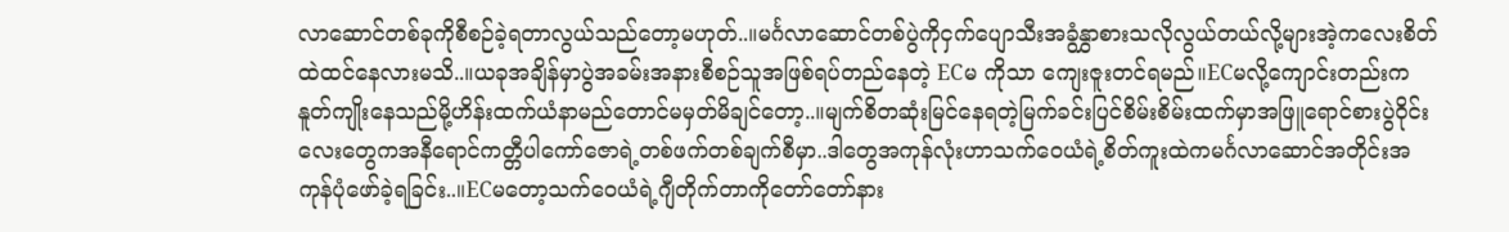လာဆောင်တစ်ခုကိုစီစဉ်ခဲ့ရတာလွယ်သည်တော့မဟုတ်..။မင်္ဂလာဆောင်တစ်ပွဲကိုငှက်ပျောသီးအခွံနွှာစားသလိုလွယ်တယ်လို့များအဲ့ကလေးစိတ်ထဲထင်နေလားမသိ..။ယခုအချိန်မှာပွဲအခမ်းအနားစီစဉ်သူအဖြစ်ရပ်တည်နေတဲ့ ECမ ကိုသာ ကျေးဇူးတင်ရမည်။ECမလို့ကျောင်းတည်းကနူတ်ကျိုးနေသည်မို့ဟိန်းထက်ယံနာမည်တောင်မမှတ်မိချင်တော့..။မျက်စိတဆုံးမြင်နေရတဲ့မြက်ခင်းပြင်စိမ်းစိမ်းထက်မှာအဖြူရောင်စားပွဲဝိုင်းလေးတွေကအနီရောင်ကတ္တီပါကော်ဇောရဲ့တစ်ဖက်တစ်ချက်စီမှာ..ဒါတွေအကုန်လုံးဟာသက်ဝေယံရဲ့စိတ်ကူးထဲကမင်္ဂလာဆောင်အတိုင်းအကုန်ပုံဖော်ခဲ့ရခြင်း..။ECမတော့သက်ဝေယံရဲ့ဂျီတိုက်တာကိုတော်တော်နား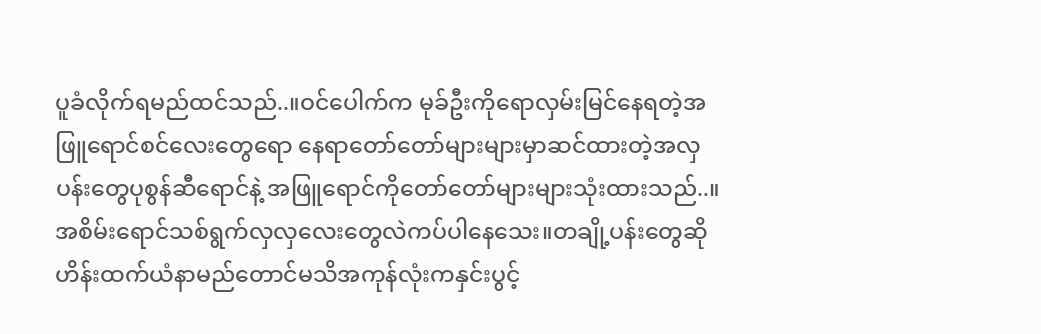ပူခံလိုက်ရမည်ထင်သည်..။ဝင်ပေါက်က မုခ်ဦးကိုရောလှမ်းမြင်နေရတဲ့အဖြူရောင်စင်လေးတွေရော နေရာတော်တော်များများမှာဆင်ထားတဲ့အလှပန်းတွေပုစွန်ဆီရောင်နဲ့ အဖြူရောင်ကိုတော်တော်များများသုံးထားသည်..။အစိမ်းရောင်သစ်ရွက်လှလှလေးတွေလဲကပ်ပါနေသေး။တချို့ပန်းတွေဆိုဟိန်းထက်ယံနာမည်တောင်မသိအကုန်လုံးကနှင်းပွင့်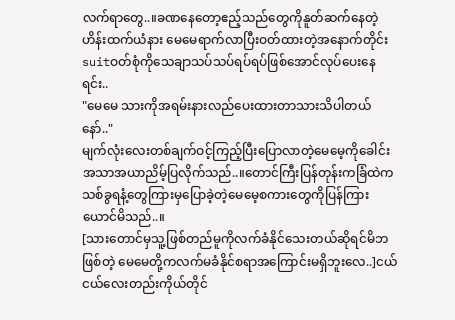လက်ရာတွေ..။ခဏနေတော့ဧည့်သည်တွေကိုနူတ်ဆက်နေတဲ့ ဟိန်းထက်ယံနား မေမေရာက်လာပြီးဝတ်ထားတဲ့အနောက်တိုင်းsuitဝတ်စုံကိုသေချာသပ်သပ်ရပ်ရပ်ဖြစ်အောင်လုပ်ပေးနေရင်း..
"မေမေ သားကိုအရမ်းနားလည်ပေးထားတာသားသိပါတယ်နော်.."
မျက်လုံးလေးတစ်ချက်ဝင့်ကြည့်ပြီးပြောလာတဲ့မေမေ့ကိုခေါင်းအသာအယာညိမ့်ပြလိုက်သည်..။တောင်ကြီးပြန်တုန်းကခြံထဲကသစ်ခွရနံ့တွေကြားမှပြောခဲ့တဲ့မေမေ့စကားတွေကိုပြန်ကြားယောင်မိသည်..။
[သားတောင်မှသူ့ဖြစ်တည်မူကိုလက်ခံနိုင်သေးတယ်ဆိုရင်မိဘဖြစ်တဲ့ မေမေတို့ကလက်မခံနိုင်စရာအကြောင်းမရှိဘူးလေ..]ငယ်ငယ်လေးတည်းကိုယ်တိုင်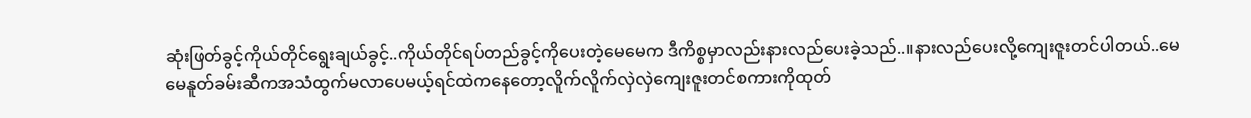ဆုံးဖြတ်ခွင့်ကိုယ်တိုင်ရွေးချယ်ခွင့်..ကိုယ်တိုင်ရပ်တည်ခွင့်ကိုပေးတဲ့မေမေက ဒီကိစ္စမှာလည်းနားလည်ပေးခဲ့သည်..။နားလည်ပေးလို့ကျေးဇူးတင်ပါတယ်..မေမေနူတ်ခမ်းဆီကအသံထွက်မလာပေမယ့်ရင်ထဲကနေတော့လိူက်လိူက်လှဲလှဲကျေးဇူးတင်စကားကိုထုတ်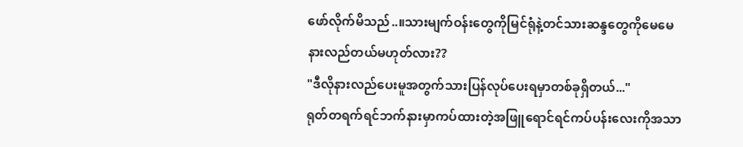ဖော်လိုက်မိသည်..။သားမျက်ဝန်းတွေကိုမြင်ရုံနဲ့တင်သားဆန္ဒတွေကိုမေမေနားလည်တယ်မဟုတ်လား??
"ဒီလိုနားလည်ပေးမူအတွက်သားပြန်လုပ်ပေးရမှာတစ်ခုရှိတယ်..."
ရုတ်တရက်ရင်ဘက်နားမှာကပ်ထားတဲ့အဖြူရောင်ရင်ကပ်ပန်းလေးကိုအသာ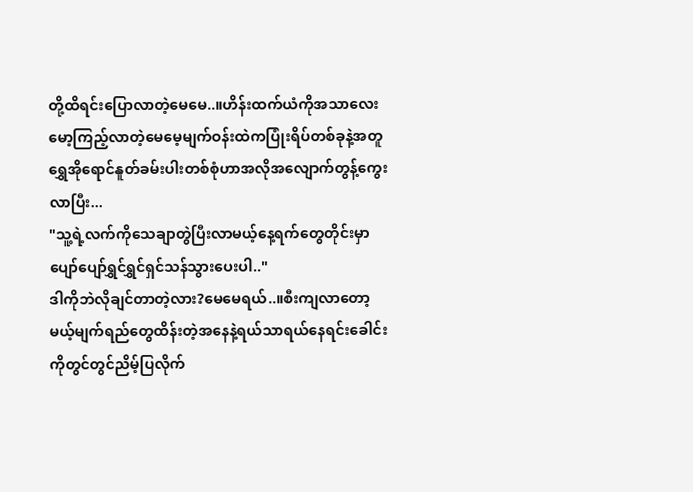တို့ထိရင်းပြောလာတဲ့မေမေ..။ဟိန်းထက်ယံကိုအသာလေးမော့ကြည့်လာတဲ့မေမေ့မျက်ဝန်းထဲကပြုံးရိပ်တစ်ခုနဲ့အတူရွှေအိုရောင်နူတ်ခမ်းပါးတစ်စုံဟာအလိုအလျောက်တွန့်ကွေးလာပြီး...
"သူ့ရဲ့လက်ကိုသေချာတွဲပြီးလာမယ့်နေ့ရက်တွေတိုင်းမှာပျော်ပျော်ရွှင်ရွှင်ရှင်သန်သွားပေးပါ.."
ဒါကိုဘဲလိုချင်တာတဲ့လား?မေမေရယ်..။စီးကျလာတော့မယ့်မျက်ရည်တွေထိန်းတဲ့အနေနဲ့ရယ်သာရယ်နေရင်းခေါင်းကိုတွင်တွင်ညိမ့်ပြလိုက်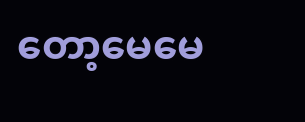တော့မေမေ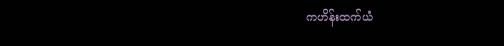ကဟိန်းထက်ယံ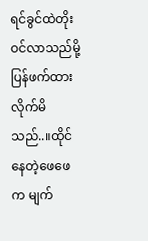ရင်ခွင်ထဲတိုးဝင်လာသည်မို့ ပြန်ဖက်ထားလိုက်မိသည်..။ထိုင်နေတဲ့ဖေဖေက မျက်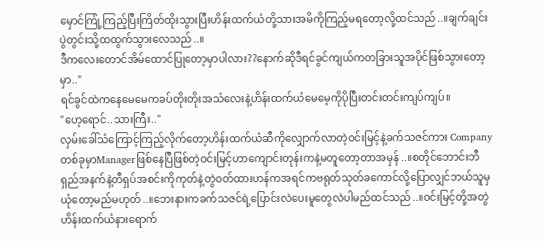မှောင်ကြုံ့ကြည့်ပြီးကြိတ်ထိုးသွားပြီးဟိန်းထက်ယံတို့သားအမိကိုကြည့်မရတော့လို့ထင်သည်..။ချက်ချင်းပွဲတွင်းသို့ထထွက်သွားလေသည်..။
ဒီကလေးတောင်အိမ်ထောင်ပြုတော့မှာပါလား??နောက်ဆိုဒီရင်ခွင်ကျယ်ကတခြားသူအပိုင်ဖြစ်သွားတော့မှာ.."
ရင်ခွင်ထဲကနေမေမေကခပ်တိုးတိုးအသံလေးနဲ့ဟိန်းထက်ယံမေမေ့ကိုပိုပြီးတင်းတင်းကျပ်ကျပ်။
"ဟေ့ရောင်..သားကြီး.."
လှမ်းခေါ်သံကြောင့်ကြည့်လိုက်တော့ဟိန်းထက်ယံဆီကိုလျှောက်လာတဲ့ဝင်းမြင့်နဲ့ခက်သဇင်ကား Companyတစ်ခုမှာManagerဖြစ်နေပြီဖြစ်တဲ့ဝင်းမြင့်ဟာကျောင်းတုန်းကနဲ့မတူတော့တာအမှန်..။စတိုင်ဘောင်းဘီရှည်အနက်နဲ့တီရှပ်အစင်းကိုကုတ်နဲ့တွဲဝတ်ထားဟန်ကအရင်ကဗရုတ်သုတ်ခကောင်လို့ပြောလျှင်ဘယ်သူမှယုံတော့မည်မဟုတ်..။ဘေးနားကခက်သဇင်ရဲ့ပြောင်းလဲပေးမူတွေလဲပါမည်ထင်သည်..။ဝင်းမြင့်တို့အတွဲဟိန်းထက်ယံနားရောက်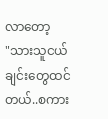လာတော့
"သားသူငယ်ချင်းတွေထင်တယ်..စကား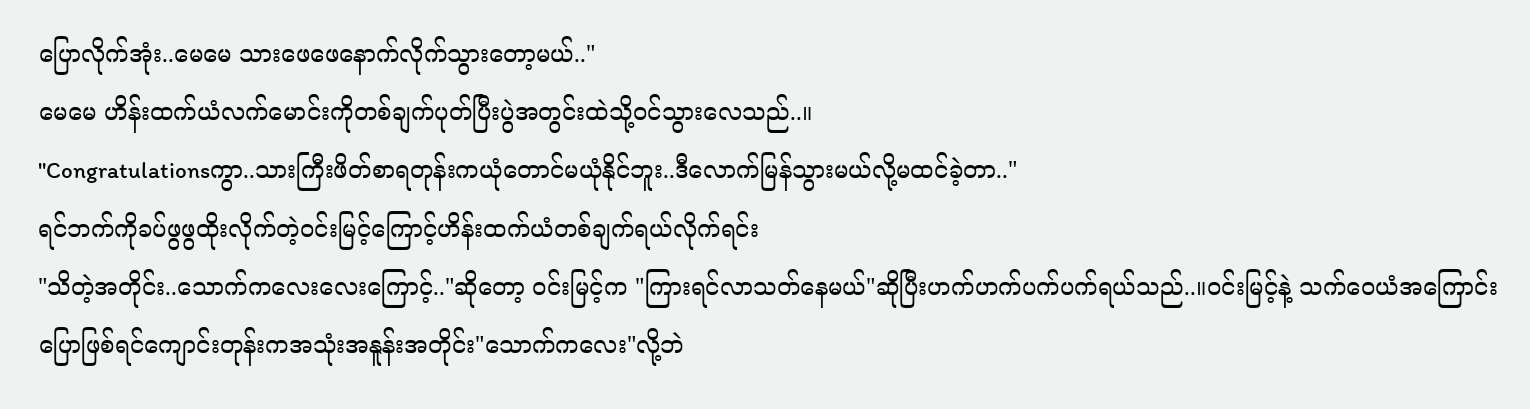ပြောလိုက်အုံး..မေမေ သားဖေဖေနောက်လိုက်သွားတော့မယ်.."
မေမေ ဟိန်းထက်ယံလက်မောင်းကိုတစ်ချက်ပုတ်ပြီးပွဲအတွင်းထဲသို့ဝင်သွားလေသည်..။
"Congratulationsကွာ..သားကြီးဖိတ်စာရတုန်းကယုံတောင်မယုံနိုင်ဘူး..ဒီလောက်မြန်သွားမယ်လို့မထင်ခဲ့တာ.."
ရင်ဘက်ကိုခပ်ဖွဖွထိုးလိုက်တဲ့ဝင်းမြင့်ကြောင့်ဟိန်းထက်ယံတစ်ချက်ရယ်လိုက်ရင်း
"သိတဲ့အတိုင်း..သောက်ကလေးလေးကြောင့်.."ဆိုတော့ ဝင်းမြင့်က "ကြားရင်လာသတ်နေမယ်"ဆိုပြီးဟက်ဟက်ပက်ပက်ရယ်သည်..။ဝင်းမြင့်နဲ့ သက်ဝေယံအကြောင်းပြောဖြစ်ရင်ကျောင်းတုန်းကအသုံးအနူန်းအတိုင်း"သောက်ကလေး"လို့ဘဲ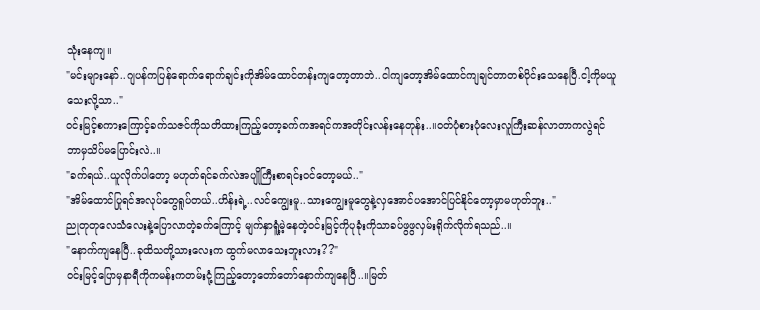သုံးနေကျ။
"မင်းများနော်..ဂျပန်ကပြန်ရောက်ရောက်ချင်းကိုအိမ်ထောင်တန်းကျတော့တာဘဲ..ငါကျတော့အိမ်ထောင်ကျချင်တာတစ်ပိုင်းသေနေပြီ.ငါ့ကိုမယူသေးလို့သာ.."
ဝင်းမြင့်စကားကြောင့်ခက်သဇင်ကိုသတိထားကြည့်တော့ခက်ကအရင်ကအတိုင်းလန်းနေတုန်း..။ဝတ်ပုံစားပုံလေးလူကြီးဆန်လာတာကလွဲရင်ဘာမှသိပ်မပြောင်းလဲ..။
"ခက်ရယ်..ယူလိုက်ပါတော့ မဟုတ်ရင်ခက်လဲအပျိုကြီးစာရင်းဝင်တော့မယ်.."
"အိမ်ထောင်ပြုရင်အလုပ်တွေရူပ်တယ်..ဟိန်းရဲ့..လင်ကျွေးမူ..သားကျွေးမူတွေနဲ့လှအောင်ပအောင်ပြင်နိုင်တော့မှာမဟုတ်ဘူး.."
ညုတုတုလေသံလေးနဲ့ပြောလာတဲ့ခက်ကြောင့် မျက်နှာရူံ့မဲ့နေတဲ့ဝင်းမြင့်ကိုပုခုံးကိုသာခပ်ဖွဖွလှမ်းရိုက်လိုက်ရသည်..။
"နောက်ကျနေပြီ..ခုထိသတို့သားလေးက ထွက်မလာသေးဘူးလား??"
ဝင်းမြင့်ပြောမှနာရီကိုကမန်းကတမ်းငုံ့ကြည့်တော့တော်တော်နောက်ကျနေပြီ..။မြတ်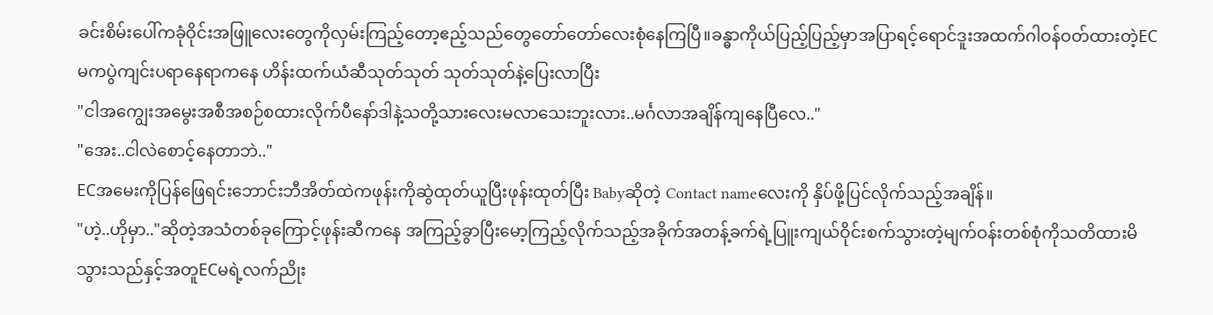ခင်းစိမ်းပေါ်ကခုံဝိုင်းအဖြူလေးတွေကိုလှမ်းကြည့်တော့ဧည့်သည်တွေတော်တော်လေးစုံနေကြပြီ။ခန္ဓာကိုယ်ပြည့်ပြည့်မှာအပြာရင့်ရောင်ဒူးအထက်ဂါဝန်ဝတ်ထားတဲ့ECမကပွဲကျင်းပရာနေရာကနေ ဟိန်းထက်ယံဆီသုတ်သုတ် သုတ်သုတ်နဲ့ပြေးလာပြီး
"ငါအကျွေးအမွေးအစီအစဉ်စထားလိုက်ပီနော်ဒါနဲ့သတို့သားလေးမလာသေးဘူးလား..မင်္ဂလာအချိန်ကျနေပြီလေ.."
"အေး..ငါလဲစောင့်နေတာဘဲ.."
ECအမေးကိုပြန်ဖြေရင်းဘောင်းဘီအိတ်ထဲကဖုန်းကိုဆွဲထုတ်ယူပြီးဖုန်းထုတ်ပြီး Babyဆိုတဲ့ Contact nameလေးကို နှိပ်ဖို့ပြင်လိုက်သည့်အချိန်။
"ဟဲ့..ဟိုမှာ.."ဆိုတဲ့အသံတစ်ခုကြောင့်ဖုန်းဆီကနေ အကြည့်ခွာပြီးမော့ကြည့်လိုက်သည့်အခိုက်အတန့်ခက်ရဲ့ပြူးကျယ်ဝိုင်းစက်သွားတဲ့မျက်ဝန်းတစ်စုံကိုသတိထားမိသွားသည်နှင့်အတူECမရဲ့လက်ညိုး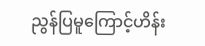ညွန်ပြမူကြောင့်ဟိန်း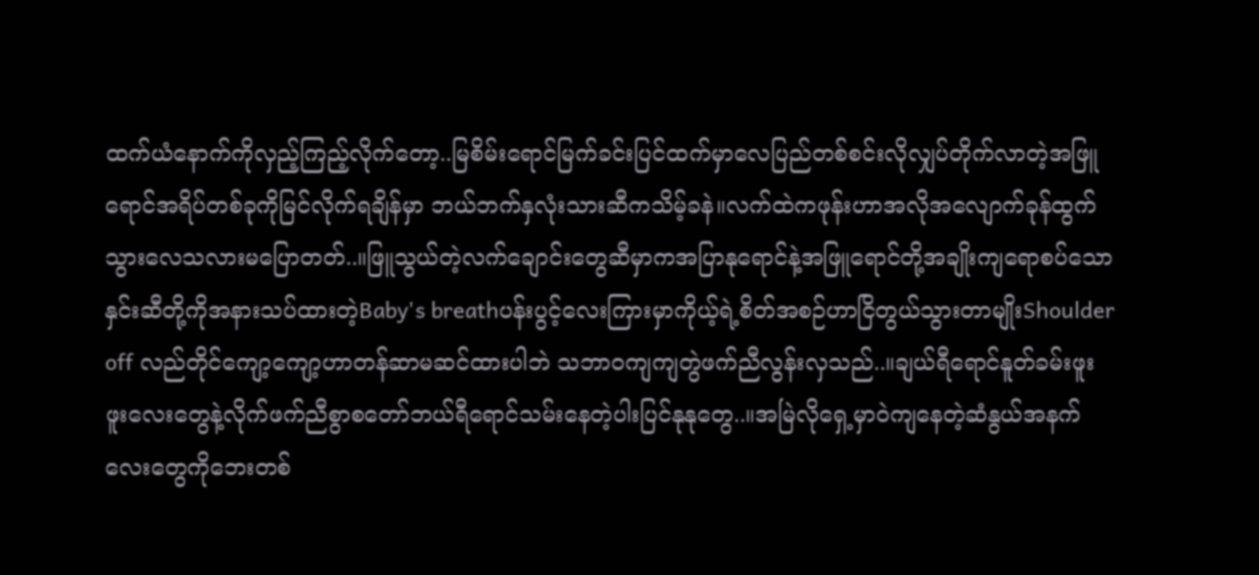ထက်ယံနောက်ကိုလှည့်ကြည့်လိုက်တော့..မြစိမ်းရောင်မြက်ခင်းပြင်ထက်မှာလေပြည်တစ်စင်းလိုလျှပ်တိုက်လာတဲ့အဖြူရောင်အရိပ်တစ်ခုကိုမြင်လိုက်ရချိန်မှာ ဘယ်ဘက်နှလုံးသားဆီကသိမ့်ခနဲ။လက်ထဲကဖုန်းဟာအလိုအလျောက်ခုန်ထွက်သွားလေသလားမပြောတတ်..။ဖြူသွယ်တဲ့လက်ချောင်းတွေဆီမှာကအပြာနုရောင်နဲ့အဖြူရောင်တို့အချိုးကျရောစပ်သော နှင်းဆီတို့ကိုအနားသပ်ထားတဲ့Baby's breathပန်းပွင့်လေးကြားမှာကိုယ့်ရဲ့စိတ်အစဉ်ဟာငြိတွယ်သွားတာမျိုးShoulder off လည်တိုင်ကျော့ကျော့ဟာတန်ဆာမဆင်ထားပါဘဲ သဘာဝကျကျတွဲဖက်ညီလွန်းလှသည်..။ချယ်ရီရောင်နူတ်ခမ်းဖူးဖူးလေးတွေနဲ့လိုက်ဖက်ညီစွာစတော်ဘယ်ရီရောင်သမ်းနေတဲ့ပါးပြင်နုနုတွေ..။အမြဲလိုရှေ့မှာဝဲကျနေတဲ့ဆံနွယ်အနက်လေးတွေကိုဘေးတစ်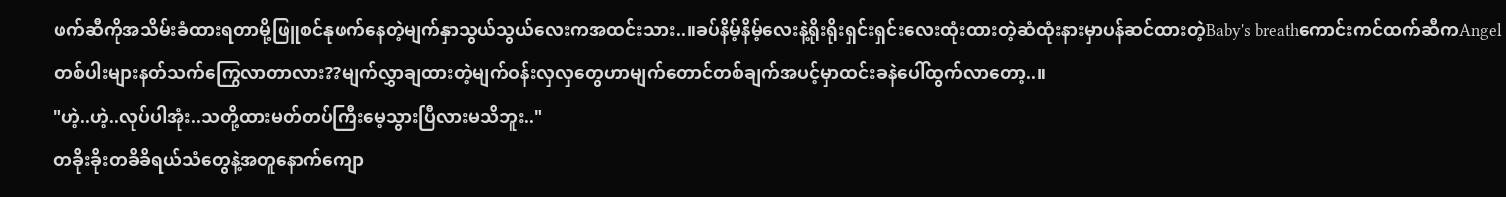ဖက်ဆီကိုအသိမ်းခံထားရတာမို့ဖြူစင်နုဖက်နေတဲ့မျက်နှာသွယ်သွယ်လေးကအထင်းသား..။ခပ်နိမ့်နိမ့်လေးနဲ့ရိုးရိုးရှင်းရှင်းလေးထုံးထားတဲ့ဆံထုံးနားမှာပန်ဆင်ထားတဲ့Baby's breathကောင်းကင်ထက်ဆီကAngelတစ်ပါးများနတ်သက်ကြွေလာတာလား??မျက်လွှာချထားတဲ့မျက်ဝန်းလှလှတွေဟာမျက်တောင်တစ်ချက်အပင့်မှာထင်းခနဲပေါ်ထွက်လာတော့..။
"ဟဲ့..ဟဲ့..လုပ်ပါအုံး..သတို့ထားမတ်တပ်ကြီးမေ့သွားပြီလားမသိဘူး.."
တခိုးခိုးတခိခိရယ်သံတွေနဲ့အတူနောက်ကျော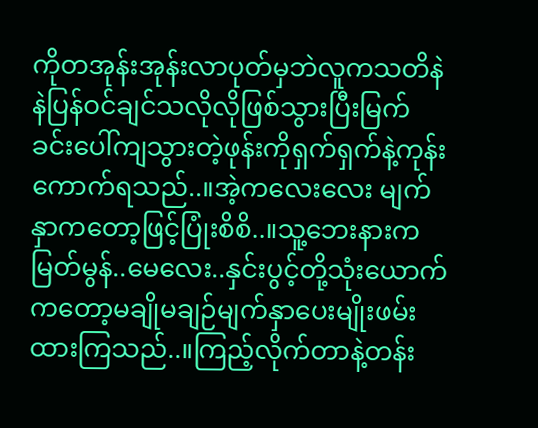ကိုတအုန်းအုန်းလာပုတ်မှဘဲလူကသတိနဲနဲပြန်ဝင်ချင်သလိုလိုဖြစ်သွားပြီးမြက်ခင်းပေါ်ကျသွားတဲ့ဖုန်းကိုရှက်ရှက်နဲ့ကုန်းကောက်ရသည်..။အဲ့ကလေးလေး မျက်နှာကတော့ဖြင့်ပြုံးစိစိ..။သူ့ဘေးနားကမြတ်မွန်..မေလေး..နှင်းပွင့်တို့သုံးယောက်ကတော့မချိုမချဉ်မျက်နှာပေးမျိုးဖမ်းထားကြသည်..။ကြည့်လိုက်တာနဲ့တန်း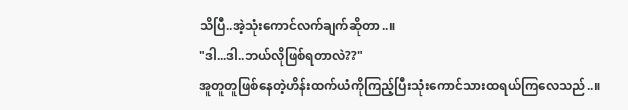သိပြီ..အဲ့သုံးကောင်လက်ချက်ဆိုတာ..။
"ဒါ...ဒါ..ဘယ်လိုဖြစ်ရတာလဲ??"
အူတူတူဖြစ်နေတဲ့ဟိန်းထက်ယံကိုကြည့်ပြီးသုံးကောင်သားထရယ်ကြလေသည်..။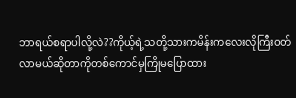ဘာရယ်စရာပါလို့လဲ??ကိုယ့်ရဲ့သတို့သားကမိန်းကလေးလိုကြီးဝတ်လာမယ်ဆိုတာကိုတစ်ကောင်မှကြိုမပြောထား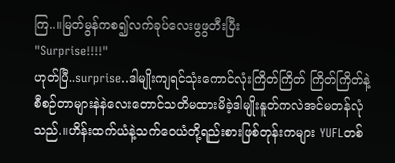ကြ..။မြတ်မွန်ကစ၍လက်ခုပ်လေးဖွဖွတီးပြီး
"Surprise!!!!"
ဟုတ်ပြီ..surprise..ဒါမျိုးကျရင်သုံးကောင်လုံးကြိတ်ကြိတ် ကြိတ်ကြိတ်နဲ့စီစဉ်တာများနဲနဲလေးတောင်သတိမထားမိခဲ့ဒါမျိုးနူတ်ကလဲအင်မတန်လုံသည်.။ဟိန်းထက်ယံနဲ့သက်ဝေယံတို့ရည်းစားဖြစ်တုန်းကများ YUFLတစ်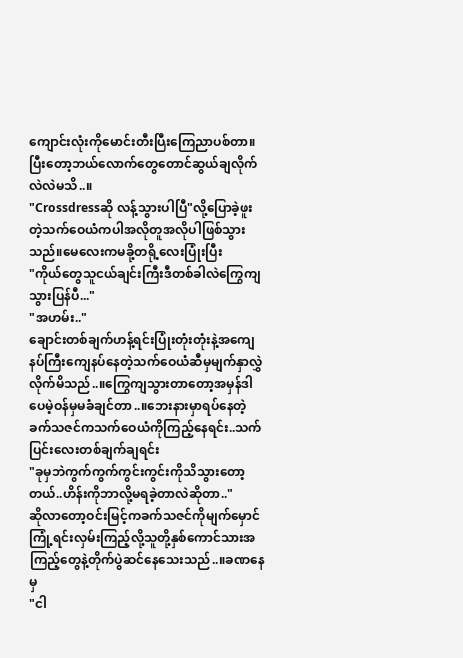ကျောင်းလုံးကိုမောင်းတီးပြီးကြေညာပစ်တာ။ပြီးတော့ဘယ်လောက်တွေတောင်ဆွယ်ချလိုက်လဲလဲမသိ..။
"Crossdressဆို လန့်သွားပါပြီ"လို့ပြောခဲ့ဖူးတဲ့သက်ဝေယံကပါအလိုတူအလိုပါဖြစ်သွားသည်။မေလေးကမခို့တရို့လေးပြုံးပြီး
"ကိုယ်တွေသူငယ်ချင်းကြီးဒီတစ်ခါလဲကြွေကျသွားပြန်ပီ..."
"အဟမ်း.."
ချောင်းတစ်ချက်ဟန့်ရင်းပြုံးတုံးတုံးနဲ့အကျေနပ်ကြီးကျေနပ်နေတဲ့သက်ဝေယံဆီမှမျက်နှာလွှဲလိုက်မိသည်..။ကြွေကျသွားတာတော့အမှန်ဒါပေမဲ့ဝန်မှမခံချင်တာ..။ဘေးနားမှာရပ်နေတဲ့ခက်သဇင်ကသက်ဝေယံကိုကြည့်နေရင်း..သက်ပြင်းလေးတစ်ချက်ချရင်း
"ခုမှဘဲကွက်ကွက်ကွင်းကွင်းကိုသိသွားတော့တယ်..ဟိန်းကိုဘာလို့မရခဲ့တာလဲဆိုတာ.."
ဆိုလာတော့ဝင်းမြင့်ကခက်သဇင်ကိုမျက်မှောင်ကြုံ့ရင်းလှမ်းကြည့်လို့သူတို့နှစ်ကောင်သားအကြည့်တွေနဲ့တိုက်ပွဲဆင်နေသေးသည်..။ခဏနေမှ
"ငါ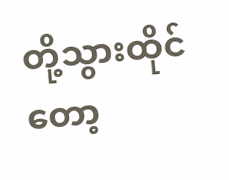တို့သွားထိုင်တော့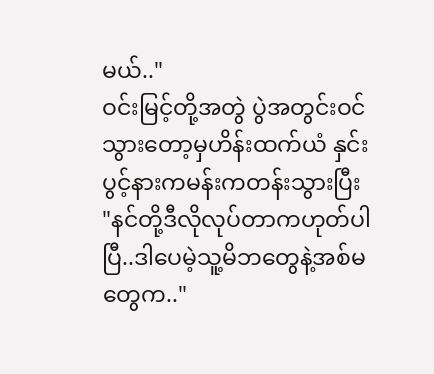မယ်.."
ဝင်းမြင့်တို့အတွဲ ပွဲအတွင်းဝင်သွားတော့မှဟိန်းထက်ယံ နှင်းပွင့်နားကမန်းကတန်းသွားပြီး
"နင်တို့ဒီလိုလုပ်တာကဟုတ်ပါပြီ..ဒါပေမဲ့သူ့မိဘတွေနဲ့အစ်မတွေက.."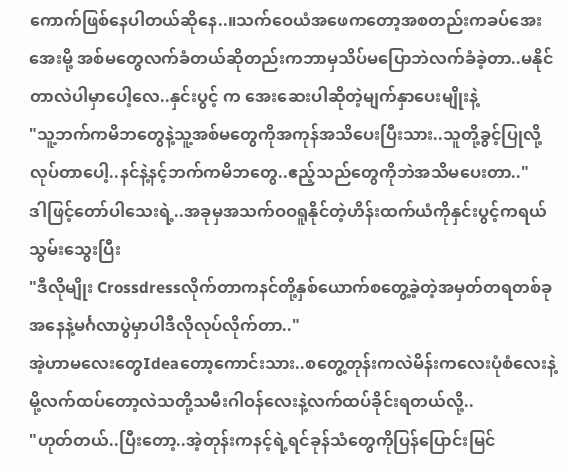ကောက်ဖြစ်နေပါတယ်ဆိုနေ..။သက်ဝေယံအဖေကတော့အစတည်းကခပ်အေးအေးမို့ အစ်မတွေလက်ခံတယ်ဆိုတည်းကဘာမှသိပ်မပြောဘဲလက်ခံခဲ့တာ..မနိုင်တာလဲပါမှာပေါ့လေ..နှင်းပွင့် က အေးဆေးပါဆိုတဲ့မျက်နှာပေးမျိုးနဲ့
"သူ့ဘက်ကမိဘတွေနဲ့သူ့အစ်မတွေကိုအကုန်အသိပေးပြီးသား..သူတို့ခွင့်ပြုလို့လုပ်တာပေါ့..နင်နဲ့နင့်ဘက်ကမိဘတွေ..ဧည့်သည်တွေကိုဘဲအသိမပေးတာ.."
ဒါဖြင့်တော်ပါသေးရဲ့..အခုမှအသက်ဝဝရူနိုင်တဲ့ဟိန်းထက်ယံကိုနှင်းပွင့်ကရယ်သွမ်းသွေးပြီး
"ဒီလိုမျိုး Crossdressလိုက်တာကနင်တို့နှစ်ယောက်စတွေ့ခဲ့တဲ့အမှတ်တရတစ်ခုအနေနဲ့မင်္ဂလာပွဲမှာပါဒီလိုလုပ်လိုက်တာ.."
အဲ့ဟာမလေးတွေIdeaတော့ကောင်းသား..စတွေ့တုန်းကလဲမိန်းကလေးပုံစံလေးနဲ့မို့လက်ထပ်တော့လဲသတို့သမီးဂါဝန်လေးနဲ့လက်ထပ်ခိုင်းရတယ်လို့..
"ဟုတ်တယ်..ပြီးတော့..အဲ့တုန်းကနင့်ရဲ့ရင်ခုန်သံတွေကိုပြန်ပြောင်းမြင်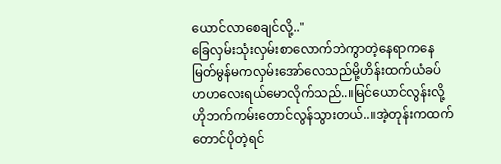ယောင်လာစေချင်လို့.."
ခြေလှမ်းသုံးလှမ်းစာလောက်ဘဲကွာတဲ့နေရာကနေမြတ်မွန်မကလှမ်းအော်လေသည်မို့ဟိန်းထက်ယံခပ်ဟဟလေးရယ်မောလိုက်သည်..။မြင်ယောင်လွန်းလို့ဟိုဘက်ကမ်းတောင်လွန်သွားတယ်..။အဲ့တုန်းကထက်တောင်ပိုတဲ့ရင်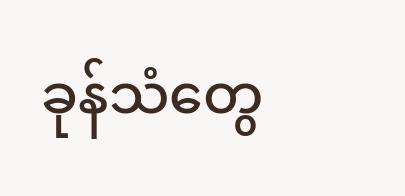ခုန်သံတွေ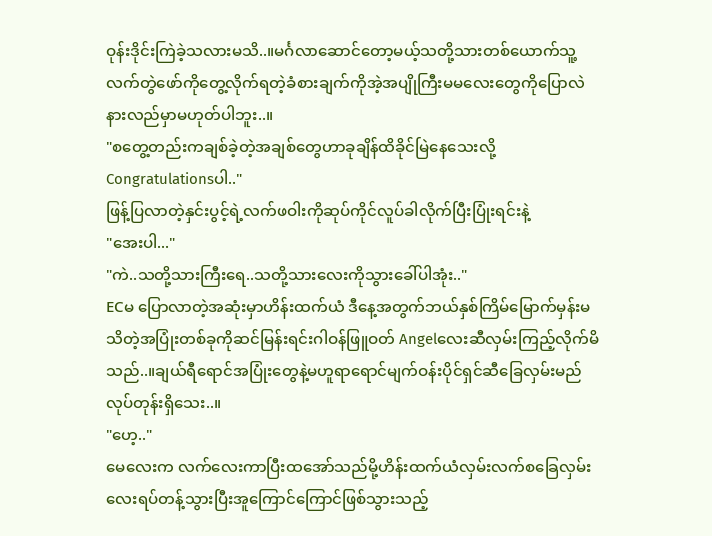ဝုန်းဒိုင်းကြဲခဲ့သလားမသိ..။မင်္ဂလာဆောင်တော့မယ့်သတို့သားတစ်ယောက်သူ့လက်တွဲဖော်ကိုတွေ့လိုက်ရတဲ့ခံစားချက်ကိုအဲ့အပျိုကြီးမမလေးတွေကိုပြောလဲနားလည်မှာမဟုတ်ပါဘူး..။
"စတွေ့တည်းကချစ်ခဲ့တဲ့အချစ်တွေဟာခုချိန်ထိခိုင်မြဲနေသေးလို့ Congratulationsပါ.."
ဖြန့်ပြလာတဲ့နှင်းပွင့်ရဲ့လက်ဖဝါးကိုဆုပ်ကိုင်လူပ်ခါလိုက်ပြီးပြုံးရင်းနဲ့
"အေးပါ..."
"ကဲ..သတို့သားကြီးရေ..သတို့သားလေးကိုသွားခေါ်ပါအုံး.."
ECမ ပြောလာတဲ့အဆုံးမှာဟိန်းထက်ယံ ဒီနေ့အတွက်ဘယ်နှစ်ကြိမ်မြောက်မှန်းမသိတဲ့အပြုံးတစ်ခုကိုဆင်မြန်းရင်းဂါဝန်ဖြူဝတ် Angelလေးဆီလှမ်းကြည့်လိုက်မိသည်..။ချယ်ရီရောင်အပြုံးတွေနဲ့မဟူရာရောင်မျက်ဝန်းပိုင်ရှင်ဆီခြေလှမ်းမည်လုပ်တုန်းရှိသေး..။
"ဟေ့.."
မေလေးက လက်လေးကာပြီးထအော်သည်မို့ဟိန်းထက်ယံလှမ်းလက်စခြေလှမ်းလေးရပ်တန့်သွားပြီးအူကြောင်ကြောင်ဖြစ်သွားသည့်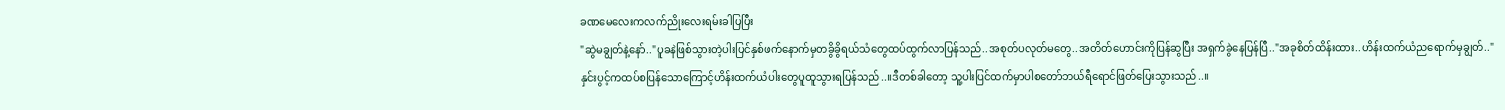ခဏမေလေးကလက်ညိုးလေးရမ်းခါပြပြီး
"ဆွဲမချွတ်နဲ့နော်.."ပူခနဲဖြစ်သွားတဲ့ပါးပြင်နှစ်ဖက်နောက်မှတခွိခွိရယ်သံတွေထပ်ထွက်လာပြန်သည်..အစုတ်ပလုတ်မတွေ..အတိတ်ဟောင်းကိုပြန်ဆွပြီး အရှက်ခွဲနေပြန်ပြီ.."အခုစိတ်ထိန်းထား..ဟိန်းထက်ယံညရောက်မှချွတ်.."
နှင်းပွင့်ကထပ်စပြန်သောကြောင့်ဟိန်းထက်ယံပါးတွေပူထူသွားရပြန်သည်..။ဒီတစ်ခါတော့ သူ့ပါးပြင်ထက်မှာပါစတော်ဘယ်ရီရောင်ဖြတ်ပြေးသွားသည်..။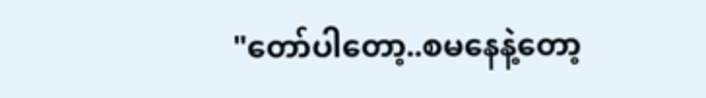"တော်ပါတော့..စမနေနဲ့တော့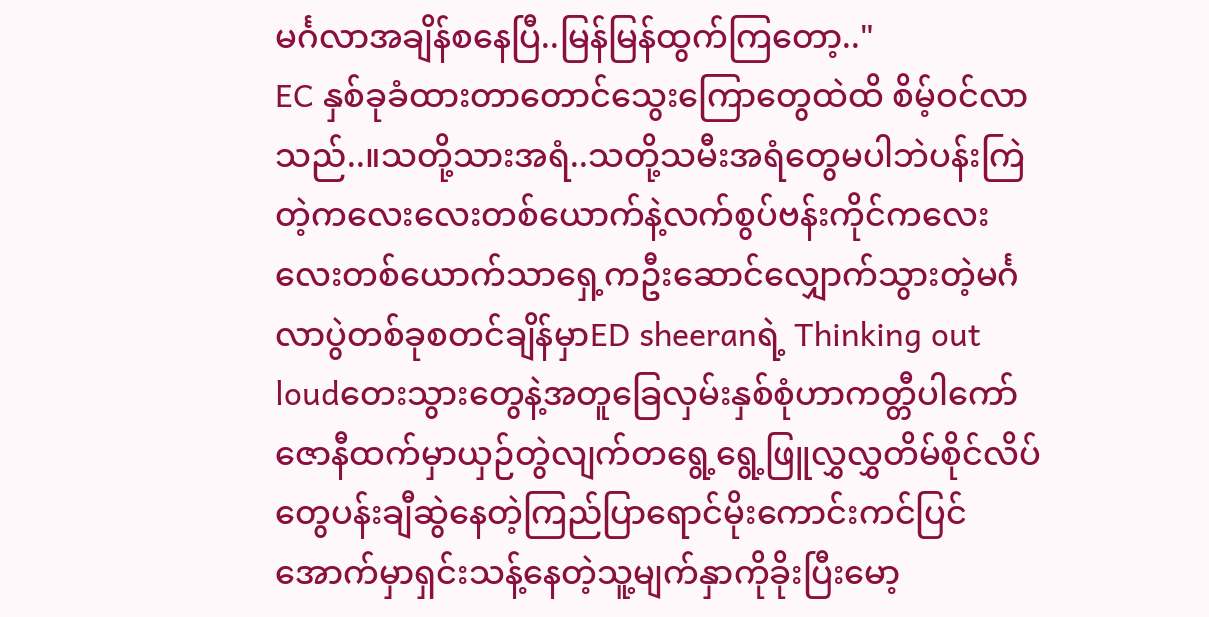မင်္ဂလာအချိန်စနေပြီ..မြန်မြန်ထွက်ကြတော့.."
EC နှစ်ခုခံထားတာတောင်သွေးကြောတွေထဲထိ စိမ့်ဝင်လာသည်..။သတို့သားအရံ..သတို့သမီးအရံတွေမပါဘဲပန်းကြဲတဲ့ကလေးလေးတစ်ယောက်နဲ့လက်စွပ်ဗန်းကိုင်ကလေးလေးတစ်ယောက်သာရှေ့ကဦးဆောင်လျှောက်သွားတဲ့မင်္ဂလာပွဲတစ်ခုစတင်ချိန်မှာED sheeranရဲ့ Thinking out loudတေးသွားတွေနဲ့အတူခြေလှမ်းနှစ်စုံဟာကတ္တီပါကော်ဇောနီထက်မှာယှဉ်တွဲလျက်တရွေ့ရွေ့ဖြူလွှလွှတိမ်စိုင်လိပ်တွေပန်းချီဆွဲနေတဲ့ကြည်ပြာရောင်မိုးကောင်းကင်ပြင်အောက်မှာရှင်းသန့်နေတဲ့သူ့မျက်နှာကိုခိုးပြီးမော့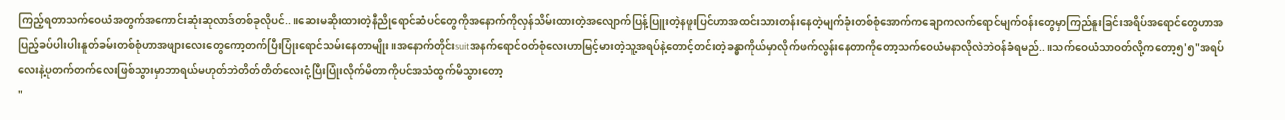ကြည့်ရတာသက်ဝေယံအတွက်အကောင်းဆုံးဆုလာဒ်တစ်ခုလိုပင်..။ဆေးမဆိုးထားတဲ့နီညိုရောင်ဆံပင်တွေကိုအနောက်ကိုလှန်သိမ်းထားတဲ့အလျောက်ပြန့်ပြူးတဲ့နဖူးပြင်ဟာအထင်းသားတန်းနေတဲ့မျက်ခုံးတစ်စုံအောက်ကချောကလက်ရောင်မျက်ဝန်းတွေမှာကြည်နူးခြင်းအရိပ်အရောင်တွေဟာအပြည့်ခပ်ပါးပါးနူတ်ခမ်းတစ်စုံဟာအဖျားလေးတွေကော့တက်ပြီးပြုံးရောင်သမ်းနေတာမျိုး။အနောက်တိုင်းsuitအနက်ရောင်ဝတ်စုံလေးဟာမြင့်မားတဲ့သူ့အရပ်နဲ့တောင့်တင်းတဲ့ခန္ဓာကိုယ်မှာလိုက်ဖက်လွန်းနေတာကိုတော့သက်ဝေယံမနာလိုလဲဘဲဝန်ခံရမည်..။သက်ဝေယံသာဝတ်လို့ကတော့၅'၅"အရပ်လေးနဲ့ပုတက်တက်လေးဖြစ်သွားမှာဘာရယ်မဟုတ်ဘဲတိတ်တိတ်လေးငုံ့ပြီးပြုံးလိုက်မိတာကိုပင်အသံထွက်မိသွားတော့
"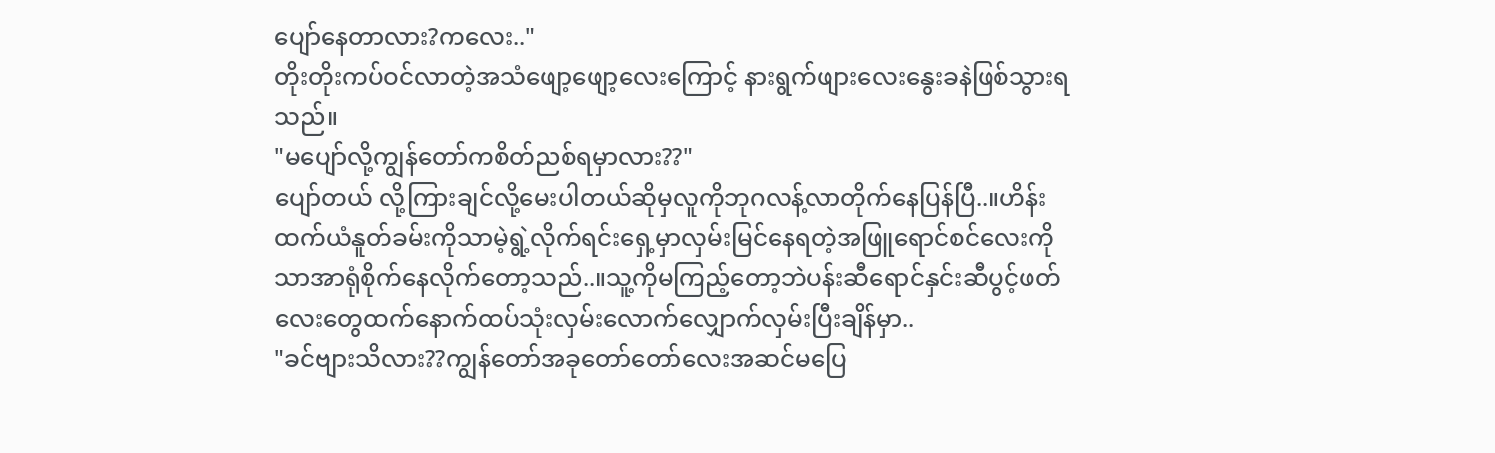ပျော်နေတာလား?ကလေး.."
တိုးတိုးကပ်ဝင်လာတဲ့အသံဖျော့ဖျော့လေးကြောင့် နားရွက်ဖျားလေးနွေးခနဲဖြစ်သွားရသည်။
"မပျော်လို့ကျွန်တော်ကစိတ်ညစ်ရမှာလား??"
ပျော်တယ် လို့ကြားချင်လို့မေးပါတယ်ဆိုမှလူကိုဘုဂလန့်လာတိုက်နေပြန်ပြီ..။ဟိန်းထက်ယံနူတ်ခမ်းကိုသာမဲ့ရွဲ့လိုက်ရင်းရှေ့မှာလှမ်းမြင်နေရတဲ့အဖြူရောင်စင်လေးကိုသာအာရုံစိုက်နေလိုက်တော့သည်..။သူ့ကိုမကြည့်တော့ဘဲပန်းဆီရောင်နှင်းဆီပွင့်ဖတ်လေးတွေထက်နောက်ထပ်သုံးလှမ်းလောက်လျှောက်လှမ်းပြီးချိန်မှာ..
"ခင်ဗျားသိလား??ကျွန်တော်အခုတော်တော်လေးအဆင်မပြေ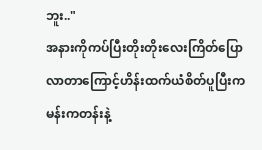ဘူး.."
အနားကိုကပ်ပြီးတိုးတိုးလေးကြိတ်ပြောလာတာကြောင့်ဟိန်းထက်ယံစိတ်ပူပြီးကမန်းကတန်းနဲ့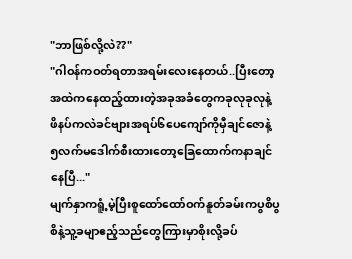"ဘာဖြစ်လို့လဲ??"
"ဂါဝန်ကဝတ်ရတာအရမ်းလေးနေတယ်..ပြီးတော့အထဲကနေထည့်ထားတဲ့အခုအခံတွေကခုလုခုလုနဲ့ ဖိနပ်ကလဲခင်ဗျားအရပ်၆ပေကျော်ကိုမှီချင်ဇောနဲ့ ၅လက်မဒေါက်စီးထားတော့ခြေထောက်ကနာချင်နေပြီ..."
မျက်နှာကရူံ့မဲ့ပြီးစူထော်ထော်ဝက်နူတ်ခမ်းကပွစိပွစိနဲ့သူ့ခမျာဧည့်သည်တွေကြားမှာစိုးလို့ခပ်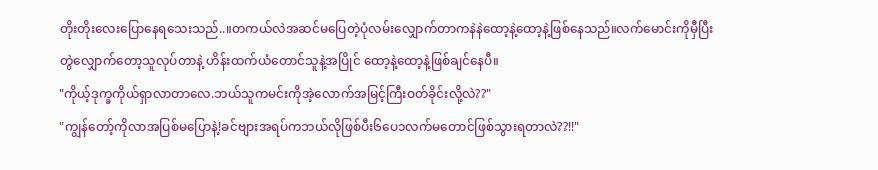တိုးတိုးလေးပြောနေရသေးသည်..။တကယ်လဲအဆင်မပြေတဲ့ပုံလမ်းလျှောက်တာကနဲနဲထော့နဲ့ထော့နဲ့ဖြစ်နေသည်။လက်မောင်းကိုမှီပြီးတွဲလျှောက်တော့သူလုပ်တာနဲ့ ဟိန်းထက်ယံတောင်သူနဲ့အပြိုင် ထော့နဲ့ထော့နဲ့ဖြစ်ချင်နေပီ။
"ကိုယ့်ဒုက္ခကိုယ်ရှာလာတာလေ.ဘယ်သူကမင်းကိုအဲ့လောက်အမြင့်ကြီးဝတ်ခိုင်းလို့လဲ??"
"ကျွန်တော့်ကိုလာအပြစ်မပြောနဲ့!ခင်ဗျားအရပ်ကဘယ်လိုဖြစ်ပီး၆ပေ၁လက်မတောင်ဖြစ်သွားရတာလဲ??!!"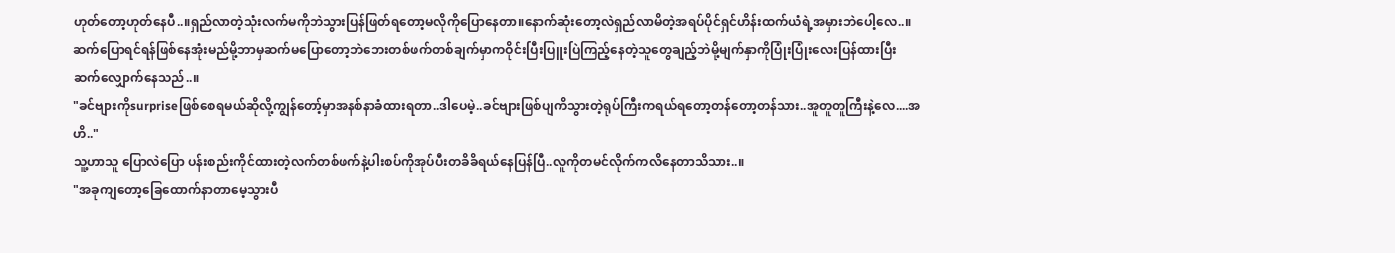ဟုတ်တော့ဟုတ်နေပီ..။ရှည်လာတဲ့သုံးလက်မကိုဘဲသွားပြန်ဖြတ်ရတော့မလိုကိုပြောနေတာ။နောက်ဆုံးတော့လဲရှည်လာမိတဲ့အရပ်ပိုင်ရှင်ဟိန်းထက်ယံရဲ့အမှားဘဲပေါ့လေ..။ဆက်ပြောရင်ရန်ဖြစ်နေအုံးမည်မို့ဘာမှဆက်မပြောတော့ဘဲဘေးတစ်ဖက်တစ်ချက်မှာကဝိုင်းပြီးပြူးပြဲကြည့်နေတဲ့သူတွေချည့်ဘဲမို့မျက်နှာကိုပြုံးပြုံးလေးပြန်ထားပြီးဆက်လျှောက်နေသည်..။
"ခင်ဗျားကိုsurpriseဖြစ်စေရမယ်ဆိုလို့ကျွန်တော့်မှာအနစ်နာခံထားရတာ..ဒါပေမဲ့..ခင်ဗျားဖြစ်ပျကိသွားတဲ့ရုပ်ကြီးကရယ်ရတော့တန်တော့တန်သား..အူတူတူကြီးနဲ့လေ....အဟိ.."
သူ့ဟာသူ ပြောလဲပြော ပန်းစည်းကိုင်ထားတဲ့လက်တစ်ဖက်နဲ့ပါးစပ်ကိုအုပ်ပီးတခိခိရယ်နေပြန်ပြီ..လူကိုတမင်လိုက်ကလိနေတာသိသား..။
"အခုကျတော့ခြေထောက်နာတာမေ့သွားပီ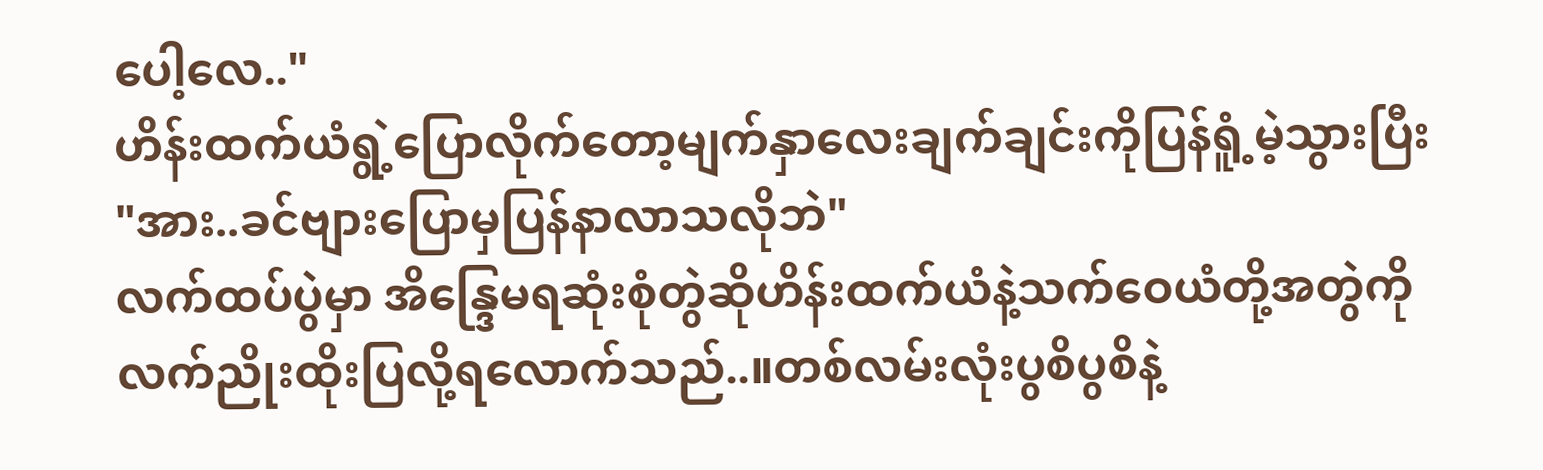ပေါ့လေ.."
ဟိန်းထက်ယံရွဲ့ပြောလိုက်တော့မျက်နှာလေးချက်ချင်းကိုပြန်ရူံ့မဲ့သွားပြီး
"အား..ခင်ဗျားပြောမှပြန်နာလာသလိုဘဲ"
လက်ထပ်ပွဲမှာ အိန္ဒြေမရဆုံးစုံတွဲဆိုဟိန်းထက်ယံနဲ့သက်ဝေယံတို့အတွဲကိုလက်ညိုးထိုးပြလို့ရလောက်သည်..။တစ်လမ်းလုံးပွစိပွစိနဲ့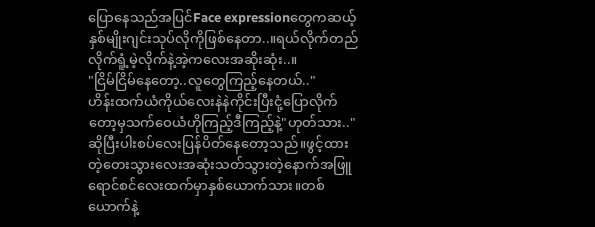ပြောနေသည်အပြင်Face expressionတွေကဆယ့်နှစ်မျိုးဂျင်းသုပ်လိုကိုဖြစ်နေတာ..။ရယ်လိုက်တည်လိုက်ရူံ့မဲ့လိုက်နဲ့အဲ့ကလေးအဆိုးဆုံး..။
"ငြိမ်ငြိမ်နေတော့..လူတွေကြည့်နေတယ်.."
ဟိန်းထက်ယံကိုယ်လေးနဲနဲကိုင်းပြီးငုံ့ပြောလိုက်တော့မှသက်ဝေယံဟိုကြည့်ဒီကြည့်နဲ့"ဟုတ်သား.."ဆိုပြီးပါးစပ်လေးပြန်ပိတ်နေတော့သည်။ဖွင့်ထားတဲ့တေးသွားလေးအဆုံးသတ်သွားတဲ့နောက်အဖြူရောင်စင်လေးထက်မှာနှစ်ယောက်သား။တစ်ယောက်နဲ့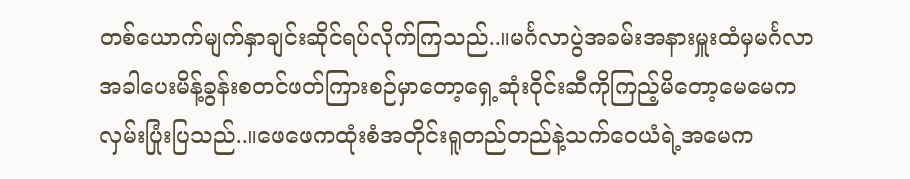တစ်ယောက်မျက်နှာချင်းဆိုင်ရပ်လိုက်ကြသည်..။မင်္ဂလာပွဲအခမ်းအနားမှူးထံမှမင်္ဂလာအခါပေးမိန့်ခွန်းစတင်ဖတ်ကြားစဉ်မှာတော့ရှေ့ဆုံးဝိုင်းဆီကိုကြည့်မိတော့မေမေကလှမ်းပြုံးပြသည်..။ဖေဖေကထုံးစံအတိုင်းရူတည်တည်နဲ့သက်ဝေယံရဲ့အမေက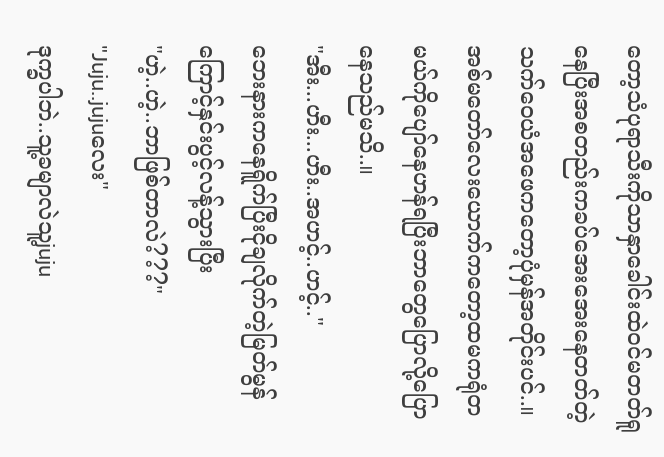တော့သံပုရာသီးကိုသာနှာခေါင်းထဲဝင်မတတ်ရူနေပြီးအစတည်းကခပ်အေးအေးနေတတ်တဲ့သက်ဝေယံအဖေကတော့ပုံမှန်အတိုင်းပင်..။အစ်မတော်လေးယောက်ကတော့ထမကရုံတမယ်ကိုပျော်နေဟန်ရပြီးဘာတွေပြောလို့ပြောနေသည်မသိ..။
"အီး...ဟီး...ဟီး..အဟင့်..ဟင့်.."
ဘေးနားကနေရိူက်ပြီးငိုချလိုက်တဲ့မြတ်မွန်ကြောင့်နှင်းပွင့်လန့်သွားပြီး
"ဟဲ့..ဟဲ့..ဘာဖြစ်တာလဲ???"
"Juju..jujuလေး"
ဒုက္ခပါဘဲ..သူ့ခမျာလဲသူ့juju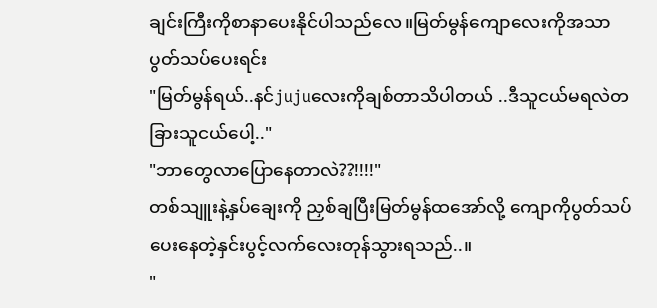ချင်းကြီးကိုစာနာပေးနိုင်ပါသည်လေ။မြတ်မွန်ကျောလေးကိုအသာပွတ်သပ်ပေးရင်း
"မြတ်မွန်ရယ်..နင်jujuလေးကိုချစ်တာသိပါတယ် ..ဒီသူငယ်မရလဲတခြားသူငယ်ပေါ့.."
"ဘာတွေလာပြောနေတာလဲ??!!!!"
တစ်သျူးနဲ့နှပ်ချေးကို ညှစ်ချပြီးမြတ်မွန်ထအော်လို့ ကျောကိုပွတ်သပ်ပေးနေတဲ့နှင်းပွင့်လက်လေးတုန်သွားရသည်..။
"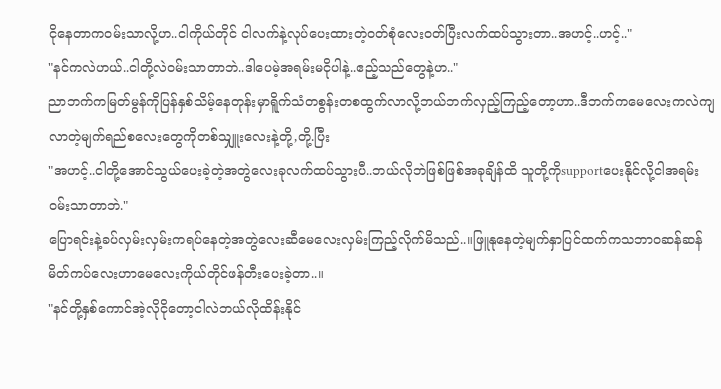ငိုနေတာကဝမ်းသာလို့ဟ..ငါကိုယ်တိုင် ငါလက်နဲ့လုပ်ပေးထားတဲ့ဝတ်စုံလေးဝတ်ပြီးလက်ထပ်သွားတာ..အဟင့်..ဟင့်.."
"နင်ကလဲဟယ်..ငါတို့လဲဝမ်းသာတာဘဲ..ဒါပေမဲ့အရမ်းမငိုပါနဲ့..ဧည့်သည်တွေနဲ့ဟ.."
ညာဘက်ကမြတ်မွန်ကိုပြန်နှစ်သိမ့်နေတုန်းမှာရိူက်သံတစွန်းတစထွက်လာလို့ဘယ်ဘက်လှည့်ကြည့်တော့ဟာ..ဒီဘက်ကမေလေးကလဲကျလာတဲ့မျက်ရည်စလေးတွေကိုတစ်သျှူးလေးနဲ့တို့,တို့.ပြီး
"အဟင့်..ငါတို့အောင်သွယ်ပေးခဲ့တဲ့အတွဲလေးခုလက်ထပ်သွားပီ..ဘယ်လိုဘဲဖြစ်ဖြစ်အခုချိန်ထိ သူတို့ကိုsupportပေးနိုင်လို့ငါအရမ်းဝမ်းသာတာဘဲ."
ပြောရင်းနဲ့ခပ်လှမ်းလှမ်းကရပ်နေတဲ့အတွဲလေးဆီမေလေးလှမ်းကြည့်လိုက်မိသည်..။ဖြူနုနေတဲ့မျက်နှာပြင်ထက်ကသဘာဝဆန်ဆန်မိတ်ကပ်လေးဟာမေလေးကိုယ်တိုင်ဖန်တီးပေးခဲ့တာ..။
"နင်တို့နှစ်ကောင်အဲ့လိုငိုတော့ငါလဲဘယ်လိုထိန်းနိုင်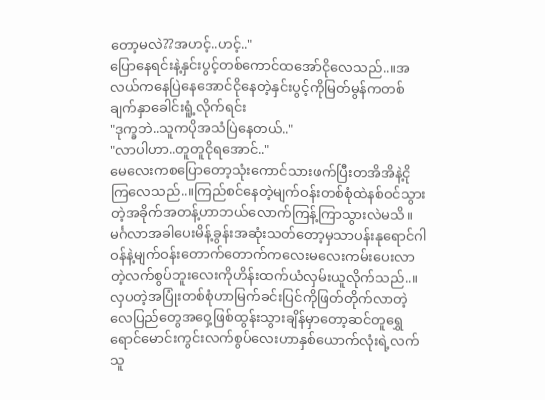တော့မလဲ??အဟင့်..ဟင့်.."
ပြောနေရင်းနဲ့နှင်းပွင့်တစ်ကောင်ထအော်ငိုလေသည်..။အလယ်ကနေပြဲနေအောင်ငိုနေတဲ့နှင်းပွင့်ကိုမြတ်မွန်ကတစ်ချက်နှာခေါင်းရူံ့လိုက်ရင်း
"ဒုက္ခဘဲ..သူကပိုအသံပြဲနေတယ်.."
"လာပါဟာ..တူတူငိုရအောင်.."
မေလေးကစပြောတော့သုံးကောင်သားဖက်ပြီးတအိအိနဲ့ငိုကြလေသည်..။ကြည်စင်နေတဲ့မျက်ဝန်းတစ်စုံထဲနစ်ဝင်သွားတဲ့အခိုက်အတန့်ဟာဘယ်လောက်ကြန့်ကြာသွားလဲမသိ။မင်္ဂလာအခါပေးမိန့်ခွန်းအဆုံးသတ်တော့မှသာပန်းနုရောင်ဂါဝန်နဲ့မျက်ဝန်းတောက်တောက်ကလေးမလေးကမ်းပေးလာတဲ့လက်စွပ်ဘူးလေးကိုဟိန်းထက်ယံလှမ်းယူလိုက်သည်..။လှပတဲ့အပြုံးတစ်စုံဟာမြက်ခင်းပြင်ကိုဖြတ်တိုက်လာတဲ့လေပြည်တွေအဝှေ့ဖြစ်ထွန်းသွားချိန်မှာတော့ဆင်တူရွှေရောင်မောင်းကွင်းလက်စွပ်လေးဟာနှစ်ယောက်လုံးရဲ့လက်သူ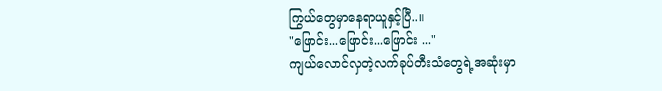ကြွယ်တွေမှာနေရာယူနှင့်ပြီ..။
"ဖြောင်း...ဖြောင်း...ဖြောင်း ..."
ကျယ်လောင်လှတဲ့လက်ခုပ်တီးသံတွေရဲ့အဆုံးမှာ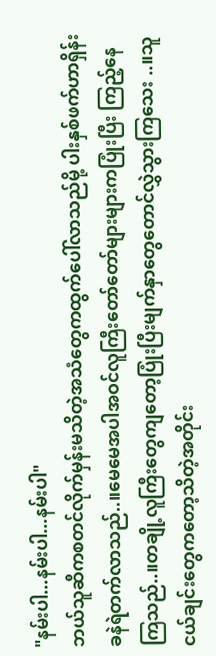"နမ်းပါ...နမ်းပါ...နမ်းပါ"
ဘယ်သူဆီကစတင်လိုက်မှန်းမသိတဲ့အသံတွေကထွက်ပေါ်လာသည်မို့ ပါးနှစ်ဖက်ဟာရှိန်းခနဲရဲတက်လာသည်..။မေမေအပါအဝင်လူကြီးတော်တော်များများကပြုံးပြီး ကြည့်နေကြသည်..။တချို့လူကြီးတွေကျတော့ပြုံးပြီးမျက်နှာတွေတောင်လွှဲသွားကြသေး ..။သူငယ်ချင်းတွေကတော့သိတဲ့အတိုင်း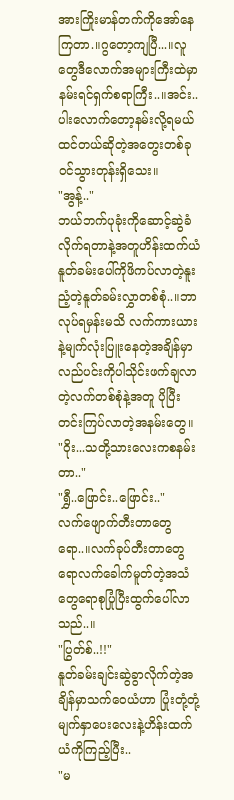အားကြိုးမာန်တက်ကိုအော်နေကြတာ.။ဂွတော့ကျပြီ...။လူတွေဒီလောက်အများကြီးထဲမှာနမ်းရင်ရှက်စရာကြီး..။အင်း..ပါးလောက်တော့နမ်းလို့ရမယ်ထင်တယ်ဆိုတဲ့အတွေးတစ်ခုဝင်သွားတုန်းရှိသေး။
"အွန့်.."
ဘယ်ဘက်ပုခုံးကိုဆောင့်ဆွဲခံလိုက်ရတာနဲ့အတူဟိန်းထက်ယံနူတ်ခမ်းပေါ်ကိုဖိကပ်လာတဲ့နူးညံ့တဲ့နူတ်ခမ်းလွှာတစ်စုံ..။ဘာလုပ်ရမှန်းမသိ လက်ကားယားနဲ့မျက်လုံးပြူးနေတဲ့အချိန်မှာလည်ပင်းကိုပါသိုင်းဖက်ချလာတဲ့လက်တစ်စုံနဲ့အတူ ပိုပြီးတင်းကြပ်လာတဲ့အနမ်းတွေ။
"ဝိုး...သတို့သားလေးကစနမ်းတာ.."
"ရွှီ..ဖြောင်း..ဖြောင်း.."
လက်ဖျောက်တီးတာတွေရော..။လက်ခုပ်တီးတာတွေရောလက်ခေါက်မူတ်တဲ့အသံတွေရောစုပြုံပြီးထွက်ပေါ်လာသည်..။
"ပြွတ်စ်..!!"
နူတ်ခမ်းချင်းဆွဲခွာလိုက်တဲ့အချိန်မှာသက်ဝေယံဟာ ပြုံးတုံ့တုံ့မျက်နှာပေးလေးနဲ့ဟိန်းထက်ယံကိုကြည့်ပြီး..
"မ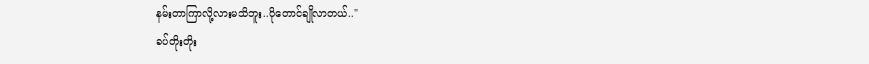နမ်းတာကြာလို့လားမသိဘူး..ပိုတောင်ချိုလာတယ်.."
ခပ်တိုးတိုး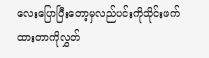လေးပြောပြီးတော့မှလည်ပင်းကိုသိုင်းဖက်ထားတာကိုလွှတ်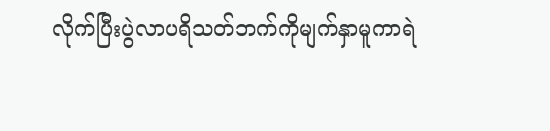လိုက်ပြီးပွဲလာပရိသတ်ဘက်ကိုမျက်နှာမူကာရဲ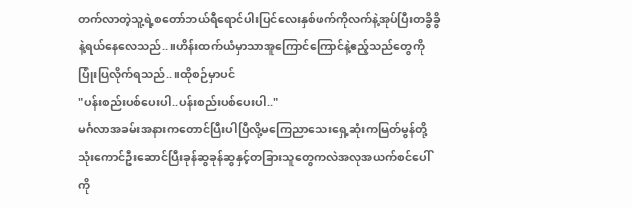တက်လာတဲ့သူ့ရဲ့စတော်ဘယ်ရီရောင်ပါးပြင်လေးနှစ်ဖက်ကိုလက်နဲ့အုပ်ပြီးတခွိခွိနဲ့ရယ်နေလေသည်..။ဟိန်းထက်ယံမှာသာအူကြောင်ကြောင်နဲ့ဧည့်သည်တွေကိုပြုံးပြလိုက်ရသည်..။ထိုစဉ်မှာပင်
"ပန်းစည်းပစ်ပေးပါ..ပန်းစည်းပစ်ပေးပါ.."
မင်္ဂလာအခမ်းအနားကတောင်ပြီးပါပြီလို့မကြေညာသေးရှေ့ဆုံးကမြတ်မွန်တို့သုံးကောင်ဦးဆောင်ပြီးခုန်ဆွခုန်ဆွနှင့်တခြားသူတွေကလဲအလုအယက်စင်ပေါ်ကို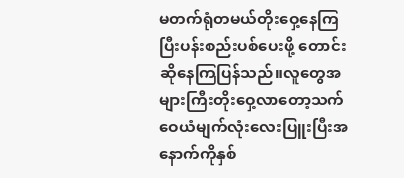မတက်ရုံတမယ်တိုးဝှေ့နေကြပြီးပန်းစည်းပစ်ပေးဖို့ တောင်းဆိုနေကြပြန်သည်။လူတွေအများကြီးတိုးဝှေ့လာတော့သက်ဝေယံမျက်လုံးလေးပြူးပြီးအနောက်ကိုနှစ်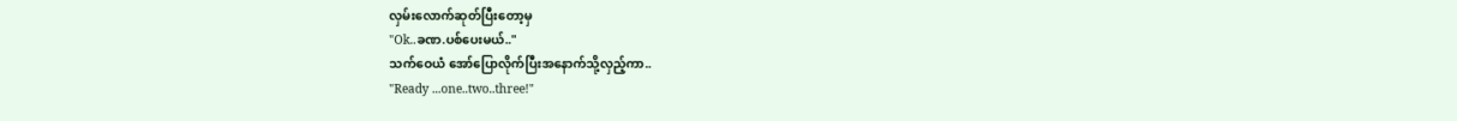လှမ်းလောက်ဆုတ်ပြီးတော့မှ
"Ok..ခဏ.ပစ်ပေးမယ်.."
သက်ဝေယံ အော်ပြောလိုက်ပြီးအနောက်သို့လှည့်ကာ..
"Ready ...one..two..three!"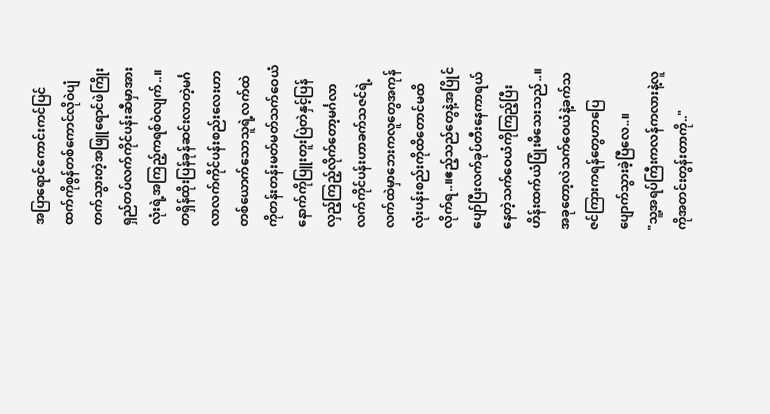အပြာရောင်ကောင်းကင်ပြင်ထက်ကိုစွန်တစ်ကောင်လိုဝဲပျံတက်သွားတဲ့အဖြူရောင်ဖဲကြိုးရှည်တပ်လက်ကိုင်ပန်းဆီမှာအားလုံးရဲ့အကြည့်ကရစ်ဝဲလျက်..။တရှိန်ထိုးပြန်ခုန်ဆင်းလာတဲ့မင်္ဂလာလက်ကိုင်ပန်းစည်းလေးဟာတစ်ယောက်သောသူရဲ့လက်ထဲကိုတန်းတန်းမတ်မတ်သက်ဝေယံနောက်ကိုပြူးတူးပြဲတဲနှင့်ပြန်လှည့်ကြည့်လိုက်တော့မင်္ဂလာလက်ကိုင်ပန်းဟာခက်သဇင်ရဲ့လက်ထဲမှာဘေးကလူတွေအကုန်လုံးပန်းစည်းကိုထိတောင်မထိလိုက်ရ..။ဧည့်သည်တွေနဲ့အပြိုင်ပျော်ပြီးလက်ခုပ်တီးနေကာရယ်နေတဲ့သက်ဝေယံကိုကြည့်ပြီးဟိန်းထက်ယံပြုံးမိသေးသည်..။အခုတော့လဲသက်ဝေယံနဲ့ခက်သဇင်ကြားကရန်တွေဟာပြေပျောက်သွားခဲ့ပြီလေ..။
"သူ့အရပ်ကြီးကလန်ကလားနဲ့လူကိုအတင်းတွန်းတာကို.."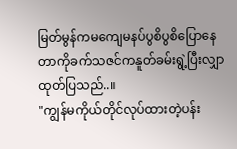မြတ်မွန်ကမကျေမနပ်ပွစိပွစိပြောနေတာကိုခက်သဇင်ကနူတ်ခမ်းရွဲ့ပြီးလျှာထုတ်ပြသည်..။
"ကျွန်မကိုယ်တိုင်လုပ်ထားတဲ့ပန်း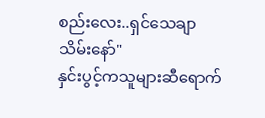စည်းလေး..ရှင်သေချာသိမ်းနော်"
နှင်းပွင့်ကသူများဆီရောက်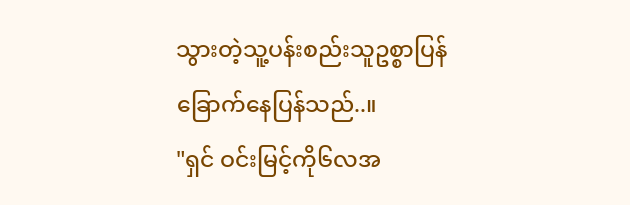သွားတဲ့သူ့ပန်းစည်းသူဥစ္စာပြန်ခြောက်နေပြန်သည်..။
"ရှင် ဝင်းမြင့်ကို၆လအ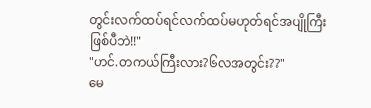တွင်းလက်ထပ်ရင်လက်ထပ်မဟုတ်ရင်အပျိုကြီးဖြစ်ပီဘဲ!!"
"ဟင်.တကယ်ကြီးလား?၆လအတွင်း??"
မေ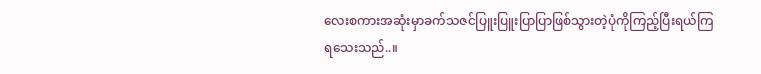လေးစကားအဆုံးမှာခက်သဇင်ပြူးပြူးပြာပြာဖြစ်သွားတဲ့ပုံကိုကြည့်ပြီးရယ်ကြရသေးသည်..။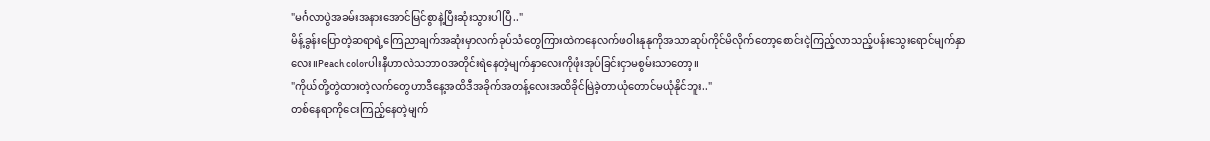"မင်္ဂလာပွဲအခမ်းအနားအောင်မြင်စွာနဲ့ပြီးဆုံးသွားပါပြီ.."
မိန့်ခွန်းပြောတဲ့ဆရာရဲ့ကြေညာချက်အဆုံးမှာလက်ခုပ်သံတွေကြားထဲကနေလက်ဖဝါးနုနုကိုအသာဆုပ်ကိုင်မိလိုက်တော့စောင်းငဲ့ကြည့်လာသည့်ပန်းသွေးရောင်မျက်နှာလေး။Peach colorပါးနီဟာလဲသဘာဝအတိုင်းရဲနေတဲ့မျက်နှာလေးကိုဖုံးအုပ်ခြင်းငှာမစွမ်းသာတော့။
"ကိုယ်တို့တွဲထားတဲ့လက်တွေဟာဒီနေ့အထိဒီအခိုက်အတန့်လေးအထိခိုင်မြဲခဲ့တာယုံတောင်မယုံနိုင်ဘူး.."
တစ်နေရာကိုငေးကြည့်နေတဲ့မျက်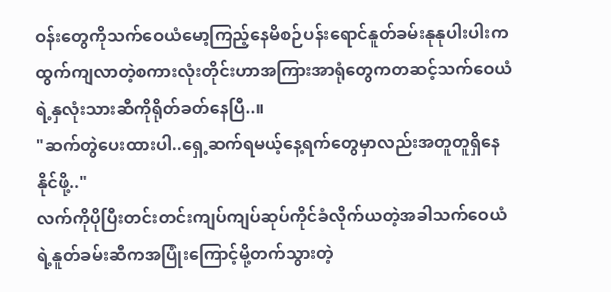ဝန်းတွေကိုသက်ဝေယံမော့ကြည့်နေမိစဉ်ပန်းရောင်နူတ်ခမ်းနုနုပါးပါးကထွက်ကျလာတဲ့စကားလုံးတိုင်းဟာအကြားအာရုံတွေကတဆင့်သက်ဝေယံရဲ့နှလုံးသားဆီကိုရိုတ်ခတ်နေပြီ..။
"ဆက်တွဲပေးထားပါ..ရှေ့ဆက်ရမယ့်နေ့ရက်တွေမှာလည်းအတူတူရှိနေနိုင်ဖို့.."
လက်ကိုပိုပြီးတင်းတင်းကျပ်ကျပ်ဆုပ်ကိုင်ခံလိုက်ယတဲ့အခါသက်ဝေယံရဲ့နူတ်ခမ်းဆီကအပြုံးကြောင့်မို့တက်သွားတဲ့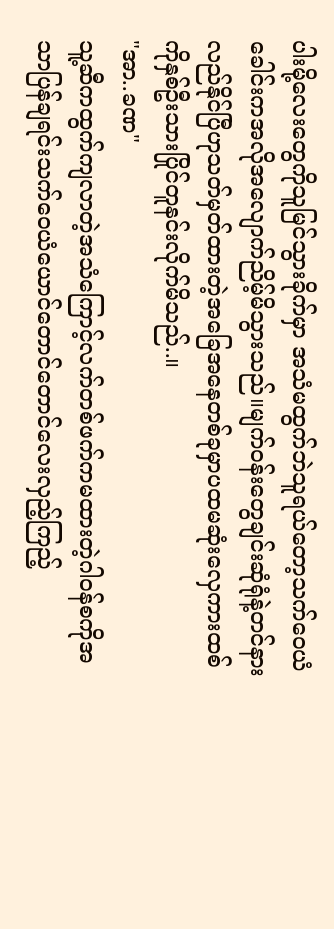ပါးမို့လေးတွေကိုသူမြင်သွားခိုက်မှာ အသံမထွက်ဘဲသူရယ်တော့သက်ဝေယံခေါင်းကအလိုအလျောက်ညိမ့်မိသွားသည်။မျက်ဝန်းတွေချင်းဆုံရုံနဲ့တင်နားလည်နိုင်ပြီဟုသတ်မှတ်ထားတဲ့အခြေအနေတစ်ခုမှာပထမဆုံးလှေကားထစ်ကိုနှစ်ဦးသားပြိုင်တူနင်းလိုက်မိသည်..။
"အာ..ခဏ"
သူ့ဆီကထွက်ကျလာတဲ့အသံကြောင့်လက်တစ်ဖက်ကမထားတဲ့ဂါဝန်စကိုအသာပြန်ချရင်းသက်ဝေယံယောင်တောင်တောင်လေးလှည့်ကြည့်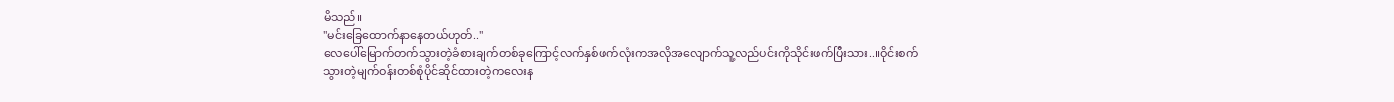မိသည်။
"မင်းခြေထောက်နာနေတယ်ဟုတ်.."
လေပေါ်မြောက်တက်သွားတဲ့ခံစားချက်တစ်ခုကြောင့်လက်နှစ်ဖက်လုံးကအလိုအလျောက်သူ့လည်ပင်းကိုသိုင်းဖက်ပြီးသား..။ဝိုင်းစက်သွားတဲ့မျက်ဝန်းတစ်စုံပိုင်ဆိုင်ထားတဲ့ကလေးန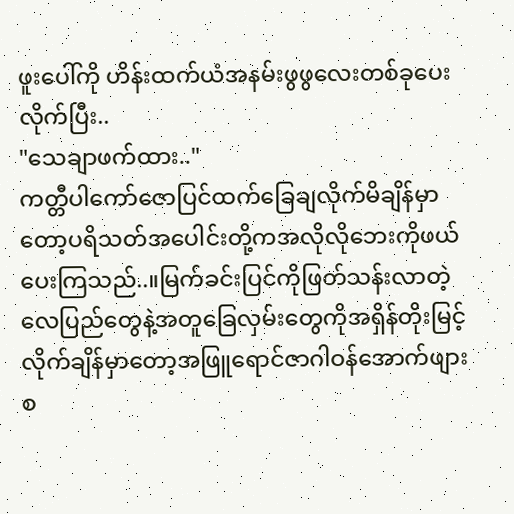ဖူးပေါ်ကို ဟိန်းထက်ယံအနမ်းဖွဖွလေးတစ်ခုပေးလိုက်ပြီး..
"သေချာဖက်ထား.."
ကတ္တီပါကော်ဇောပြင်ထက်ခြေချလိုက်မိချိန်မှာတော့ပရိသတ်အပေါင်းတို့ကအလိုလိုဘေးကိုဖယ်ပေးကြသည်..။မြက်ခင်းပြင်ကိုဖြတ်သန်းလာတဲ့လေပြည်တွေနဲ့အတူခြေလှမ်းတွေကိုအရှိန်တိုးမြင့်လိုက်ချိန်မှာတော့အဖြူရောင်ဇာဂါဝန်အောက်ဖျားစ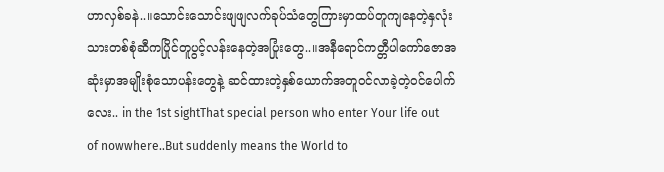ဟာလှစ်ခနဲ..။သောင်းသောင်းဖျဖျလက်ခုပ်သံတွေကြားမှာထပ်တူကျနေတဲ့နှလုံးသားတစ်စုံဆီကပြိုင်တူပွင့်လန်းနေတဲ့အပြုံးတွေ..။အနီရောင်ကတ္တီပါကော်ဇောအဆုံးမှာအမျိုးစုံသောပန်းတွေနဲ့ ဆင်ထားတဲ့နှစ်ယောက်အတူဝင်လာခဲ့တဲ့ဝင်ပေါက်လေး.. in the 1st sightThat special person who enter Your life out of nowwhere..But suddenly means the World to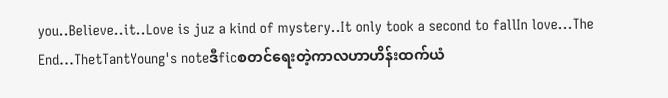you..Believe..it..Love is juz a kind of mystery..It only took a second to fallIn love...The End...ThetTantYoung's noteဒီficစတင်ရေးတဲ့ကာလဟာဟိန်းထက်ယံ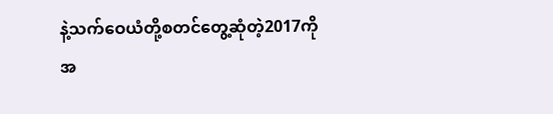နဲ့သက်ဝေယံတို့စတင်တွေ့ဆုံတဲ့2017ကိုအ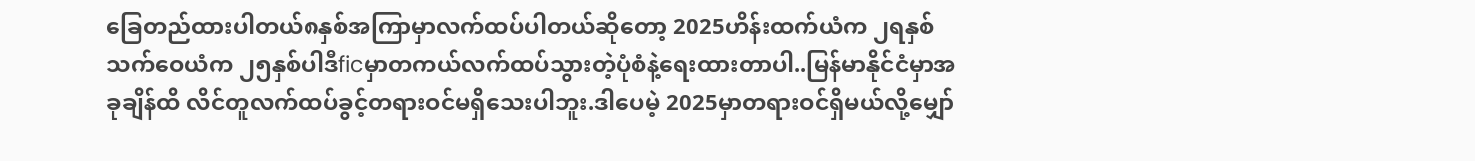ခြေတည်ထားပါတယ်၈နှစ်အကြာမှာလက်ထပ်ပါတယ်ဆိုတော့ 2025ဟိန်းထက်ယံက ၂ရနှစ်သက်ဝေယံက ၂၅နှစ်ပါဒီficမှာတကယ်လက်ထပ်သွားတဲ့ပုံစံနဲ့ရေးထားတာပါ..မြန်မာနိုင်ငံမှာအခုချိန်ထိ လိင်တူလက်ထပ်ခွင့်တရားဝင်မရှိသေးပါဘူး.ဒါပေမဲ့ 2025မှာတရားဝင်ရှိမယ်လို့မျှော်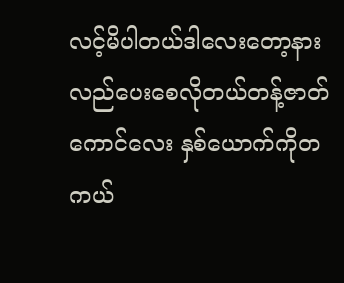လင့်မိပါတယ်ဒါလေးတော့နားလည်ပေးစေလိုတယ်တန့်ဇာတ်ကောင်လေး နှစ်ယောက်ကိုတကယ်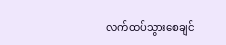လက်ထပ်သွားစေချင်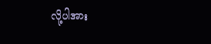လို့ပါအား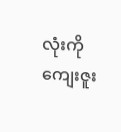လုံးကိုကျေးဇူး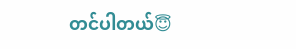တင်ပါတယ်😇